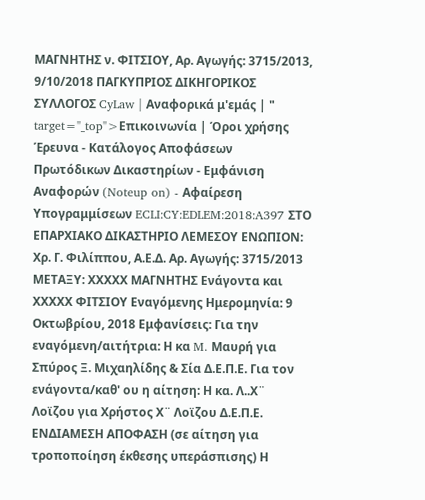ΜΑΓΝΗΤΗΣ ν. ΦΙΤΣΙΟΥ, Αρ. Αγωγής: 3715/2013, 9/10/2018 ΠΑΓΚΥΠΡΙΟΣ ΔΙΚΗΓΟΡΙΚΟΣ ΣΥΛΛΟΓΟΣ CyLaw | Αναφορικά μ'εμάς | " target="_top">Επικοινωνία | Όροι χρήσης Έρευνα - Κατάλογος Αποφάσεων Πρωτόδικων Δικαστηρίων - Εμφάνιση Αναφορών (Noteup on) - Αφαίρεση Υπογραμμίσεων ECLI:CY:EDLEM:2018:A397 ΣΤΟ ΕΠΑΡΧΙΑΚΟ ΔΙΚΑΣΤΗΡΙΟ ΛΕΜΕΣΟΥ ΕΝΩΠΙΟΝ: Χρ. Γ. Φιλίππου, Α.Ε.Δ. Αρ. Αγωγής: 3715/2013 ΜΕΤΑΞΥ: ΧΧΧΧΧ ΜΑΓΝΗΤΗΣ Ενάγοντα και ΧΧΧΧΧ ΦΙΤΣΙΟΥ Εναγόμενης Ημερομηνία: 9 Οκτωβρίου, 2018 Εμφανίσεις: Για την εναγόμενη/αιτήτρια: Η κα M. Μαυρή για Σπύρος Ξ. Μιχαηλίδης & Σία Δ.Ε.Π.Ε. Για τον ενάγοντα/καθ' ου η αίτηση: Η κα. Λ..Χ¨ Λοϊζου για Χρήστος Χ¨ Λοϊζου Δ.Ε.Π.Ε. ΕΝΔΙΑΜΕΣΗ ΑΠΟΦΑΣΗ (σε αίτηση για τροποποίηση έκθεσης υπεράσπισης) Η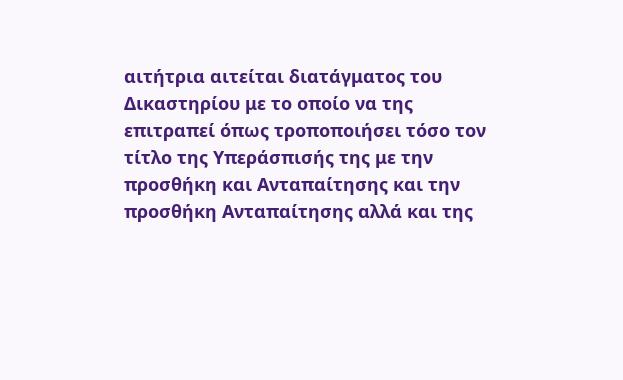αιτήτρια αιτείται διατάγματος του Δικαστηρίου με το οποίο να της επιτραπεί όπως τροποποιήσει τόσο τον τίτλο της Υπεράσπισής της με την προσθήκη και Ανταπαίτησης και την προσθήκη Ανταπαίτησης αλλά και της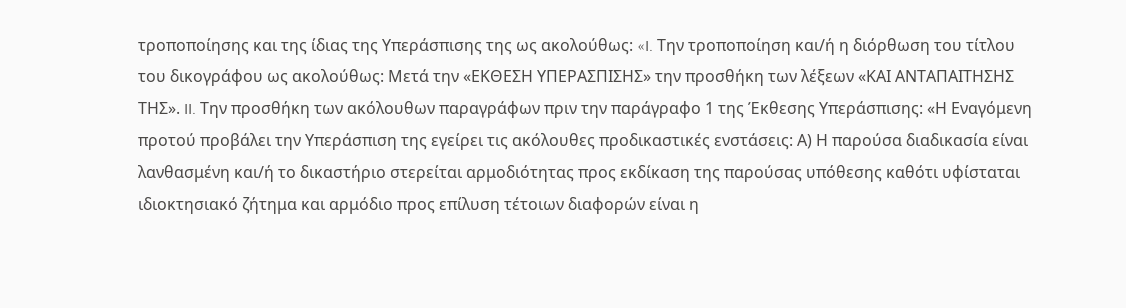τροποποίησης και της ίδιας της Υπεράσπισης της ως ακολούθως: «I. Την τροποποίηση και/ή η διόρθωση του τίτλου του δικογράφου ως ακολούθως: Μετά την «ΕΚΘΕΣΗ ΥΠΕΡΑΣΠΙΣΗΣ» την προσθήκη των λέξεων «ΚΑΙ ΑΝΤΑΠΑΙΤΗΣΗΣ ΤΗΣ». II. Την προσθήκη των ακόλουθων παραγράφων πριν την παράγραφο 1 της Έκθεσης Υπεράσπισης: «Η Εναγόμενη προτού προβάλει την Υπεράσπιση της εγείρει τις ακόλουθες προδικαστικές ενστάσεις: Α) Η παρούσα διαδικασία είναι λανθασμένη και/ή το δικαστήριο στερείται αρμοδιότητας προς εκδίκαση της παρούσας υπόθεσης καθότι υφίσταται ιδιοκτησιακό ζήτημα και αρμόδιο προς επίλυση τέτοιων διαφορών είναι η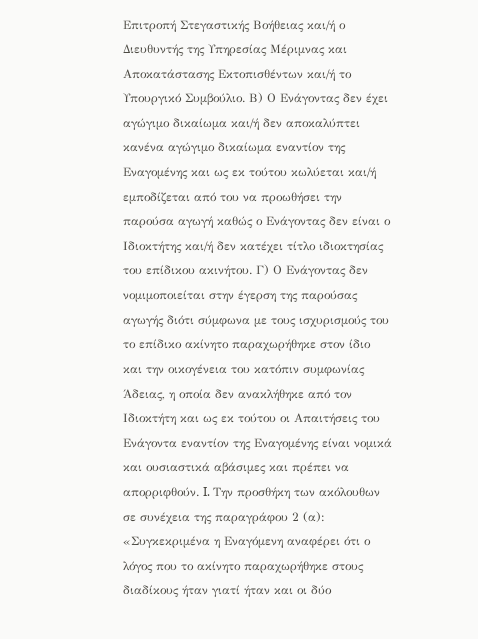Επιτροπή Στεγαστικής Βοήθειας και/ή ο Διευθυντής της Υπηρεσίας Μέριμνας και Αποκατάστασης Εκτοπισθέντων και/ή το Υπουργικό Συμβούλιο. Β) Ο Ενάγοντας δεν έχει αγώγιμο δικαίωμα και/ή δεν αποκαλύπτει κανένα αγώγιμο δικαίωμα εναντίον της Εναγομένης και ως εκ τούτου κωλύεται και/ή εμποδίζεται από του να προωθήσει την παρούσα αγωγή καθώς ο Ενάγοντας δεν είναι ο Ιδιοκτήτης και/ή δεν κατέχει τίτλο ιδιοκτησίας του επίδικου ακινήτου. Γ) Ο Ενάγοντας δεν νομιμοποιείται στην έγερση της παρούσας αγωγής διότι σύμφωνα με τους ισχυρισμούς του το επίδικο ακίνητο παραχωρήθηκε στον ίδιο και την οικογένεια του κατόπιν συμφωνίας Άδειας, η οποία δεν ανακλήθηκε από τον Ιδιοκτήτη και ως εκ τούτου οι Απαιτήσεις του Ενάγοντα εναντίον της Εναγομένης είναι νομικά και ουσιαστικά αβάσιμες και πρέπει να απορριφθούν. I. Την προσθήκη των ακόλουθων σε συνέχεια της παραγράφου 2 (α): «Συγκεκριμένα η Εναγόμενη αναφέρει ότι ο λόγος που το ακίνητο παραχωρήθηκε στους διαδίκους ήταν γιατί ήταν και οι δύο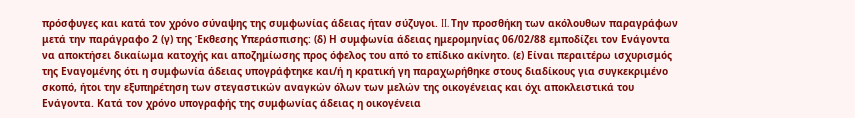πρόσφυγες και κατά τον χρόνο σύναψης της συμφωνίας άδειας ήταν σύζυγοι. II. Την προσθήκη των ακόλουθων παραγράφων μετά την παράγραφο 2 (γ) της Έκθεσης Υπεράσπισης: (δ) Η συμφωνία άδειας ημερομηνίας 06/02/88 εμποδίζει τον Ενάγοντα να αποκτήσει δικαίωμα κατοχής και αποζημίωσης προς όφελος του από το επίδικο ακίνητο. (ε) Είναι περαιτέρω ισχυρισμός της Εναγομένης ότι η συμφωνία άδειας υπογράφτηκε και/ή η κρατική γη παραχωρήθηκε στους διαδίκους για συγκεκριμένο σκοπό, ήτοι την εξυπηρέτηση των στεγαστικών αναγκών όλων των μελών της οικογένειας και όχι αποκλειστικά του Ενάγοντα. Κατά τον χρόνο υπογραφής της συμφωνίας άδειας η οικογένεια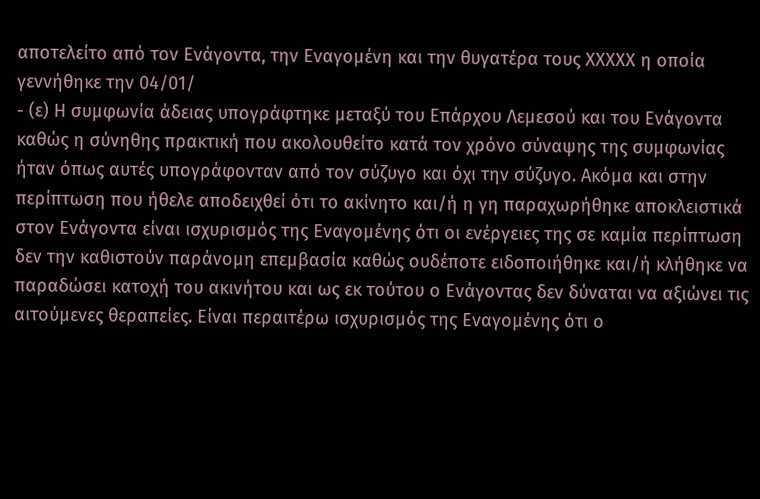αποτελείτο από τον Ενάγοντα, την Εναγομένη και την θυγατέρα τους ΧΧΧΧΧ η οποία γεννήθηκε την 04/01/
- (ε) Η συμφωνία άδειας υπογράφτηκε μεταξύ του Επάρχου Λεμεσού και του Ενάγοντα καθώς η σύνηθης πρακτική που ακολουθείτο κατά τον χρόνο σύναψης της συμφωνίας ήταν όπως αυτές υπογράφονταν από τον σύζυγο και όχι την σύζυγο. Ακόμα και στην περίπτωση που ήθελε αποδειχθεί ότι το ακίνητο και/ή η γη παραχωρήθηκε αποκλειστικά στον Ενάγοντα είναι ισχυρισμός της Εναγομένης ότι οι ενέργειες της σε καμία περίπτωση δεν την καθιστούν παράνομη επεμβασία καθώς ουδέποτε ειδοποιήθηκε και/ή κλήθηκε να παραδώσει κατοχή του ακινήτου και ως εκ τούτου ο Ενάγοντας δεν δύναται να αξιώνει τις αιτούμενες θεραπείες. Είναι περαιτέρω ισχυρισμός της Εναγομένης ότι ο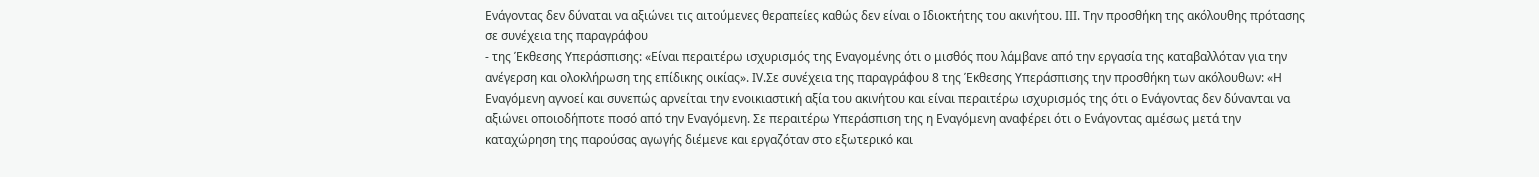Ενάγοντας δεν δύναται να αξιώνει τις αιτούμενες θεραπείες καθώς δεν είναι ο Ιδιοκτήτης του ακινήτου. III. Την προσθήκη της ακόλουθης πρότασης σε συνέχεια της παραγράφου
- της Έκθεσης Υπεράσπισης: «Είναι περαιτέρω ισχυρισμός της Εναγομένης ότι ο μισθός που λάμβανε από την εργασία της καταβαλλόταν για την ανέγερση και ολοκλήρωση της επίδικης οικίας». IV.Σε συνέχεια της παραγράφου 8 της Έκθεσης Υπεράσπισης την προσθήκη των ακόλουθων: «Η Εναγόμενη αγνοεί και συνεπώς αρνείται την ενοικιαστική αξία του ακινήτου και είναι περαιτέρω ισχυρισμός της ότι ο Ενάγοντας δεν δύνανται να αξιώνει οποιοδήποτε ποσό από την Εναγόμενη. Σε περαιτέρω Υπεράσπιση της η Εναγόμενη αναφέρει ότι ο Ενάγοντας αμέσως μετά την καταχώρηση της παρούσας αγωγής διέμενε και εργαζόταν στο εξωτερικό και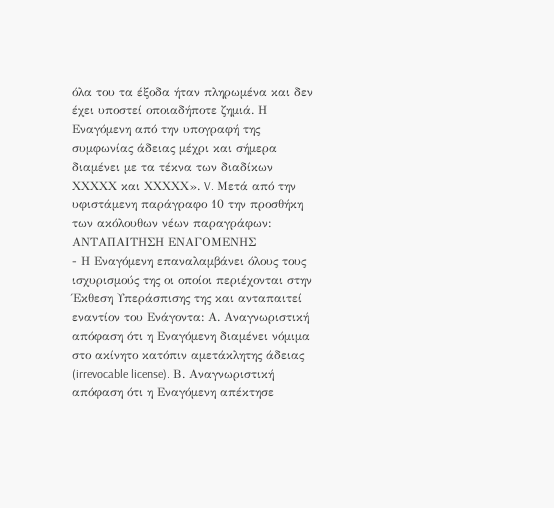όλα του τα έξοδα ήταν πληρωμένα και δεν έχει υποστεί οποιαδήποτε ζημιά. Η Εναγόμενη από την υπογραφή της συμφωνίας άδειας μέχρι και σήμερα διαμένει με τα τέκνα των διαδίκων ΧΧΧΧΧ και ΧΧΧΧΧ». V. Μετά από την υφιστάμενη παράγραφο 10 την προσθήκη των ακόλουθων νέων παραγράφων: ΑΝΤΑΠΑΙΤΗΣΗ ΕΝΑΓΟΜΕΝΗΣ
- Η Εναγόμενη επαναλαμβάνει όλους τους ισχυρισμούς της οι οποίοι περιέχονται στην Έκθεση Υπεράσπισης της και ανταπαιτεί εναντίον του Ενάγοντα: Α. Αναγνωριστική απόφαση ότι η Εναγόμενη διαμένει νόμιμα στο ακίνητο κατόπιν αμετάκλητης άδειας (irrevocable license). Β. Αναγνωριστική απόφαση ότι η Εναγόμενη απέκτησε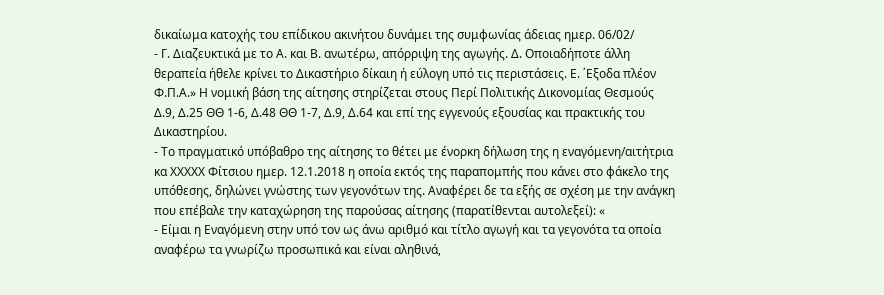δικαίωμα κατοχής του επίδικου ακινήτου δυνάμει της συμφωνίας άδειας ημερ. 06/02/
- Γ. Διαζευκτικά με το Α. και Β. ανωτέρω, απόρριψη της αγωγής. Δ. Οποιαδήποτε άλλη θεραπεία ήθελε κρίνει το Δικαστήριο δίκαιη ή εύλογη υπό τις περιστάσεις. Ε. ΄Εξοδα πλέον Φ.Π.Α.» Η νομική βάση της αίτησης στηρίζεται στους Περί Πολιτικής Δικονομίας Θεσμούς Δ.9, Δ.25 ΘΘ 1-6, Δ.48 ΘΘ 1-7, Δ.9, Δ.64 και επί της εγγενούς εξουσίας και πρακτικής του Δικαστηρίου.
- Το πραγματικό υπόβαθρο της αίτησης το θέτει με ένορκη δήλωση της η εναγόμενη/αιτήτρια κα ΧΧΧΧΧ Φίτσιου ημερ. 12.1.2018 η οποία εκτός της παραπομπής που κάνει στο φάκελο της υπόθεσης, δηλώνει γνώστης των γεγονότων της. Αναφέρει δε τα εξής σε σχέση με την ανάγκη που επέβαλε την καταχώρηση της παρούσας αίτησης (παρατίθενται αυτολεξεί): «
- Είμαι η Εναγόμενη στην υπό τον ως άνω αριθμό και τίτλο αγωγή και τα γεγονότα τα οποία αναφέρω τα γνωρίζω προσωπικά και είναι αληθινά,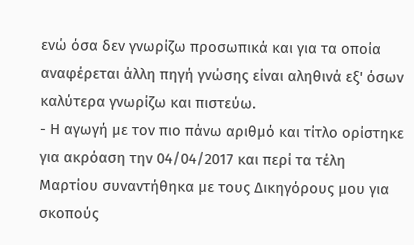ενώ όσα δεν γνωρίζω προσωπικά και για τα οποία αναφέρεται άλλη πηγή γνώσης είναι αληθινά εξ' όσων καλύτερα γνωρίζω και πιστεύω.
- Η αγωγή με τον πιο πάνω αριθμό και τίτλο ορίστηκε για ακρόαση την 04/04/2017 και περί τα τέλη Μαρτίου συναντήθηκα με τους Δικηγόρους μου για σκοπούς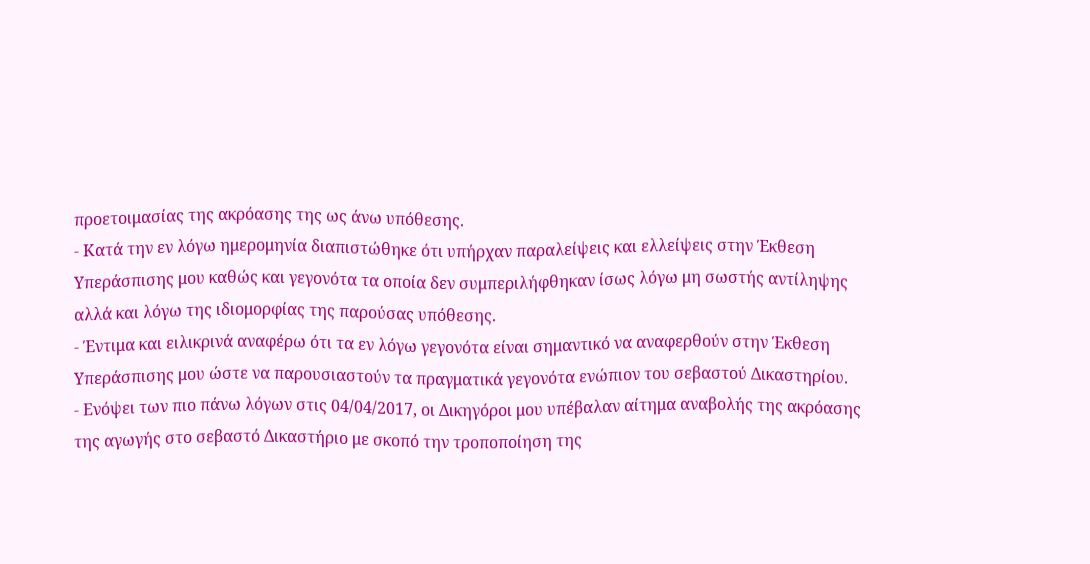προετοιμασίας της ακρόασης της ως άνω υπόθεσης.
- Κατά την εν λόγω ημερομηνία διαπιστώθηκε ότι υπήρχαν παραλείψεις και ελλείψεις στην Έκθεση Υπεράσπισης μου καθώς και γεγονότα τα οποία δεν συμπεριλήφθηκαν ίσως λόγω μη σωστής αντίληψης αλλά και λόγω της ιδιομορφίας της παρούσας υπόθεσης.
- Έντιμα και ειλικρινά αναφέρω ότι τα εν λόγω γεγονότα είναι σημαντικό να αναφερθούν στην Έκθεση Υπεράσπισης μου ώστε να παρουσιαστούν τα πραγματικά γεγονότα ενώπιον του σεβαστού Δικαστηρίου.
- Ενόψει των πιο πάνω λόγων στις 04/04/2017, οι Δικηγόροι μου υπέβαλαν αίτημα αναβολής της ακρόασης της αγωγής στο σεβαστό Δικαστήριο με σκοπό την τροποποίηση της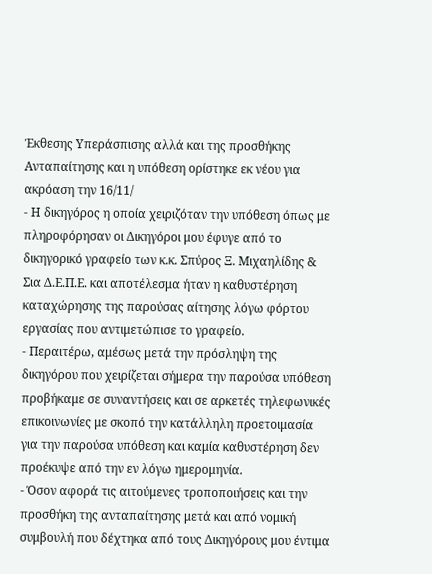Έκθεσης Υπεράσπισης αλλά και της προσθήκης Ανταπαίτησης και η υπόθεση ορίστηκε εκ νέου για ακρόαση την 16/11/
- Η δικηγόρος η οποία χειριζόταν την υπόθεση όπως με πληροφόρησαν οι Δικηγόροι μου έφυγε από το δικηγορικό γραφείο των κ.κ. Σπύρος Ξ. Μιχαηλίδης & Σια Δ.Ε.Π.Ε. και αποτέλεσμα ήταν η καθυστέρηση καταχώρησης της παρούσας αίτησης λόγω φόρτου εργασίας που αντιμετώπισε το γραφείο.
- Περαιτέρω, αμέσως μετά την πρόσληψη της δικηγόρου που χειρίζεται σήμερα την παρούσα υπόθεση προβήκαμε σε συναντήσεις και σε αρκετές τηλεφωνικές επικοινωνίες με σκοπό την κατάλληλη προετοιμασία για την παρούσα υπόθεση και καμία καθυστέρηση δεν προέκυψε από την εν λόγω ημερομηνία.
- Όσον αφορά τις αιτούμενες τροποποιήσεις και την προσθήκη της ανταπαίτησης μετά και από νομική συμβουλή που δέχτηκα από τους Δικηγόρους μου έντιμα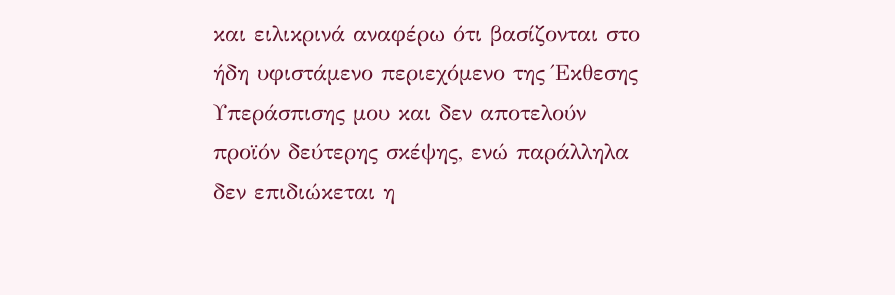και ειλικρινά αναφέρω ότι βασίζονται στο ήδη υφιστάμενο περιεχόμενο της Έκθεσης Υπεράσπισης μου και δεν αποτελούν προϊόν δεύτερης σκέψης, ενώ παράλληλα δεν επιδιώκεται η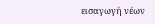εισαγωγή νέων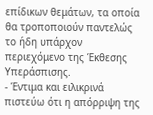επίδικων θεμάτων, τα οποία θα τροποποιούν παντελώς το ήδη υπάρχον περιεχόμενο της Έκθεσης Υπεράσπισης.
- Έντιμα και ειλικρινά πιστεύω ότι η απόρριψη της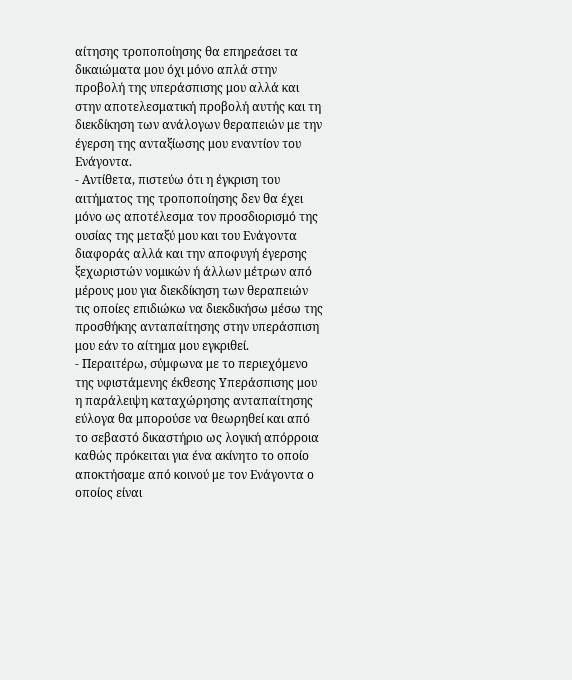αίτησης τροποποίησης θα επηρεάσει τα δικαιώματα μου όχι μόνο απλά στην προβολή της υπεράσπισης μου αλλά και στην αποτελεσματική προβολή αυτής και τη διεκδίκηση των ανάλογων θεραπειών με την έγερση της ανταξίωσης μου εναντίον του Ενάγοντα.
- Αντίθετα, πιστεύω ότι η έγκριση του αιτήματος της τροποποίησης δεν θα έχει μόνο ως αποτέλεσμα τον προσδιορισμό της ουσίας της μεταξύ μου και του Ενάγοντα διαφοράς αλλά και την αποφυγή έγερσης ξεχωριστών νομικών ή άλλων μέτρων από μέρους μου για διεκδίκηση των θεραπειών τις οποίες επιδιώκω να διεκδικήσω μέσω της προσθήκης ανταπαίτησης στην υπεράσπιση μου εάν το αίτημα μου εγκριθεί.
- Περαιτέρω, σύμφωνα με το περιεχόμενο της υφιστάμενης έκθεσης Υπεράσπισης μου η παράλειψη καταχώρησης ανταπαίτησης εύλογα θα μπορούσε να θεωρηθεί και από το σεβαστό δικαστήριο ως λογική απόρροια καθώς πρόκειται για ένα ακίνητο το οποίο αποκτήσαμε από κοινού με τον Ενάγοντα ο οποίος είναι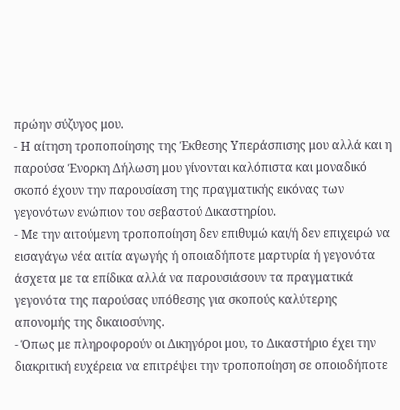πρώην σύζυγος μου.
- Η αίτηση τροποποίησης της Έκθεσης Υπεράσπισης μου αλλά και η παρούσα Ένορκη Δήλωση μου γίνονται καλόπιστα και μοναδικό σκοπό έχουν την παρουσίαση της πραγματικής εικόνας των γεγονότων ενώπιον του σεβαστού Δικαστηρίου.
- Με την αιτούμενη τροποποίηση δεν επιθυμώ και/ή δεν επιχειρώ να εισαγάγω νέα αιτία αγωγής ή οποιαδήποτε μαρτυρία ή γεγονότα άσχετα με τα επίδικα αλλά να παρουσιάσουν τα πραγματικά γεγονότα της παρούσας υπόθεσης για σκοπούς καλύτερης απονομής της δικαιοσύνης.
- Όπως με πληροφορούν οι Δικηγόροι μου, το Δικαστήριο έχει την διακριτική ευχέρεια να επιτρέψει την τροποποίηση σε οποιοδήποτε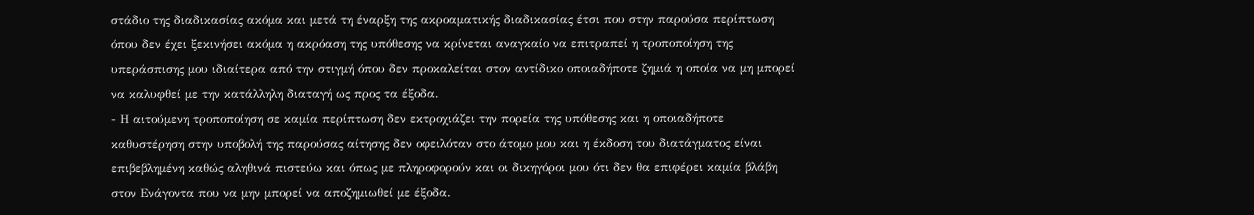στάδιο της διαδικασίας ακόμα και μετά τη έναρξη της ακροαματικής διαδικασίας έτσι που στην παρούσα περίπτωση όπου δεν έχει ξεκινήσει ακόμα η ακρόαση της υπόθεσης να κρίνεται αναγκαίο να επιτραπεί η τροποποίηση της υπεράσπισης μου ιδιαίτερα από την στιγμή όπου δεν προκαλείται στον αντίδικο οποιαδήποτε ζημιά η οποία να μη μπορεί να καλυφθεί με την κατάλληλη διαταγή ως προς τα έξοδα.
- Η αιτούμενη τροποποίηση σε καμία περίπτωση δεν εκτροχιάζει την πορεία της υπόθεσης και η οποιαδήποτε καθυστέρηση στην υποβολή της παρούσας αίτησης δεν οφειλόταν στο άτομο μου και η έκδοση του διατάγματος είναι επιβεβλημένη καθώς αληθινά πιστεύω και όπως με πληροφορούν και οι δικηγόροι μου ότι δεν θα επιφέρει καμία βλάβη στον Ενάγοντα που να μην μπορεί να αποζημιωθεί με έξοδα.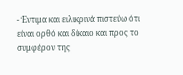- Έντιμα και ειλικρινά πιστεύω ότι είναι ορθό και δίκαιο και προς το συμφέρον της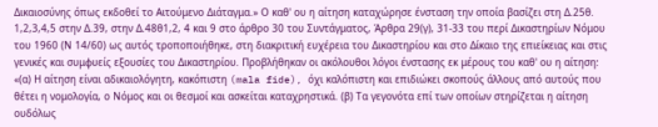Δικαιοσύνης όπως εκδοθεί το Αιτούμενο Διάταγμα.» Ο καθ' ου η αίτηση καταχώρησε ένσταση την οποία βασίζει στη Δ.25θ. 1,2,3,4,5 στην Δ.39, στην Δ.48θ1,2, 4 και 9 στο άρθρο 30 του Συντάγματος, Άρθρα 29(γ), 31-33 του περί Δικαστηρίων Νόμου του 1960 (Ν 14/60) ως αυτός τροποποιήθηκε, στη διακριτική ευχέρεια του Δικαστηρίου και στο Δίκαιο της επιείκειας και στις γενικές και συμφυείς εξουσίες του Δικαστηρίου. Προβλήθηκαν οι ακόλουθοι λόγοι ένστασης εκ μέρους του καθ' ου η αίτηση: «(α) Η αίτηση είναι αδικαιολόγητη, κακόπιστη (mala fide), όχι καλόπιστη και επιδιώκει σκοπούς άλλους από αυτούς που θέτει η νομολογία, ο Νόμος και οι θεσμοί και ασκείται καταχρηστικά. (β) Τα γεγονότα επί των οποίων στηρίζεται η αίτηση ουδόλως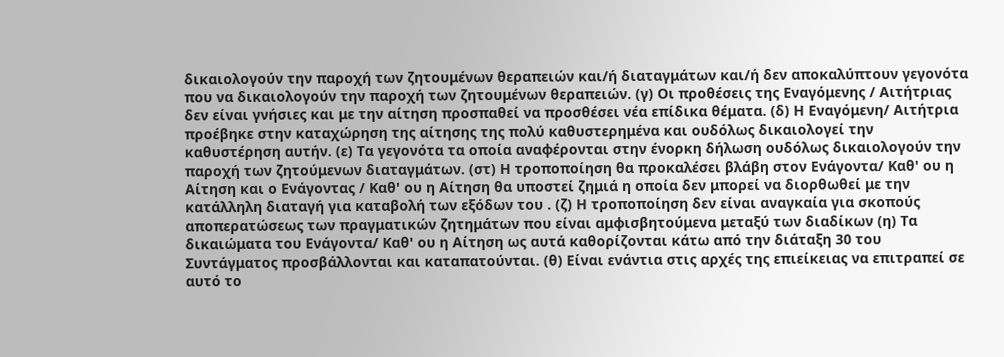δικαιολογούν την παροχή των ζητουμένων θεραπειών και/ή διαταγμάτων και/ή δεν αποκαλύπτουν γεγονότα που να δικαιολογούν την παροχή των ζητουμένων θεραπειών. (γ) Οι προθέσεις της Εναγόμενης / Αιτήτριας δεν είναι γνήσιες και με την αίτηση προσπαθεί να προσθέσει νέα επίδικα θέματα. (δ) Η Εναγόμενη/ Αιτήτρια προέβηκε στην καταχώρηση της αίτησης της πολύ καθυστερημένα και ουδόλως δικαιολογεί την καθυστέρηση αυτήν. (ε) Τα γεγονότα τα οποία αναφέρονται στην ένορκη δήλωση ουδόλως δικαιολογούν την παροχή των ζητούμενων διαταγμάτων. (στ) Η τροποποίηση θα προκαλέσει βλάβη στον Ενάγοντα/ Καθ' ου η Αίτηση και ο Ενάγοντας / Καθ' ου η Αίτηση θα υποστεί ζημιά η οποία δεν μπορεί να διορθωθεί με την κατάλληλη διαταγή για καταβολή των εξόδων του . (ζ) Η τροποποίηση δεν είναι αναγκαία για σκοπούς αποπερατώσεως των πραγματικών ζητημάτων που είναι αμφισβητούμενα μεταξύ των διαδίκων (η) Τα δικαιώματα του Ενάγοντα/ Καθ' ου η Αίτηση ως αυτά καθορίζονται κάτω από την διάταξη 30 του Συντάγματος προσβάλλονται και καταπατούνται. (θ) Είναι ενάντια στις αρχές της επιείκειας να επιτραπεί σε αυτό το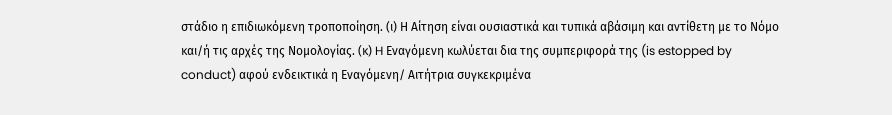στάδιο η επιδιωκόμενη τροποποίηση. (ι) Η Αίτηση είναι ουσιαστικά και τυπικά αβάσιμη και αντίθετη με το Νόμο και/ή τις αρχές της Νομολογίας. (κ) H Εναγόμενη κωλύεται δια της συμπεριφορά της (is estopped by conduct) αφού ενδεικτικά η Εναγόμενη/ Αιτήτρια συγκεκριμένα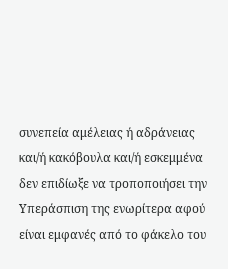συνεπεία αμέλειας ή αδράνειας και/ή κακόβουλα και/ή εσκεμμένα δεν επιδίωξε να τροποποιήσει την Υπεράσπιση της ενωρίτερα αφού είναι εμφανές από το φάκελο του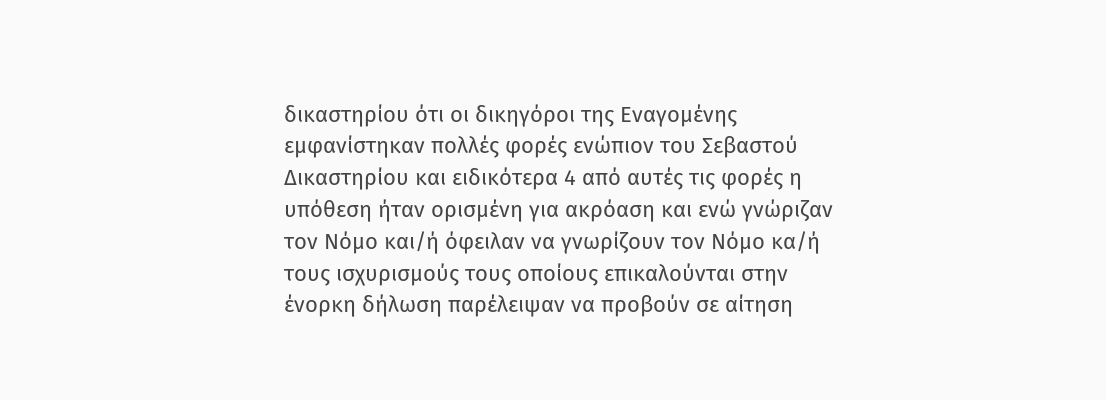δικαστηρίου ότι οι δικηγόροι της Εναγομένης εμφανίστηκαν πολλές φορές ενώπιον του Σεβαστού Δικαστηρίου και ειδικότερα 4 από αυτές τις φορές η υπόθεση ήταν ορισμένη για ακρόαση και ενώ γνώριζαν τον Νόμο και/ή όφειλαν να γνωρίζουν τον Νόμο κα/ή τους ισχυρισμούς τους οποίους επικαλούνται στην ένορκη δήλωση παρέλειψαν να προβούν σε αίτηση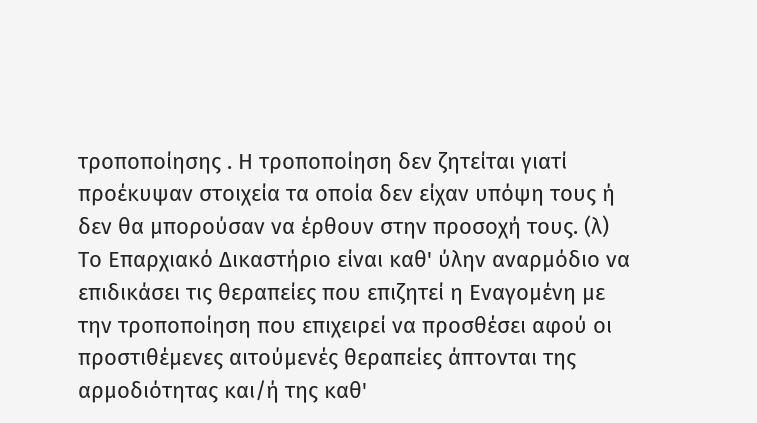τροποποίησης . Η τροποποίηση δεν ζητείται γιατί προέκυψαν στοιχεία τα οποία δεν είχαν υπόψη τους ή δεν θα μπορούσαν να έρθουν στην προσοχή τους. (λ) Το Επαρχιακό Δικαστήριο είναι καθ' ύλην αναρμόδιο να επιδικάσει τις θεραπείες που επιζητεί η Εναγομένη με την τροποποίηση που επιχειρεί να προσθέσει αφού οι προστιθέμενες αιτούμενές θεραπείες άπτονται της αρμοδιότητας και/ή της καθ'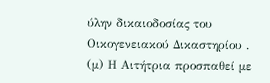ύλην δικαιοδοσίας του Οικογενειακού Δικαστηρίου . (μ) Η Αιτήτρια προσπαθεί με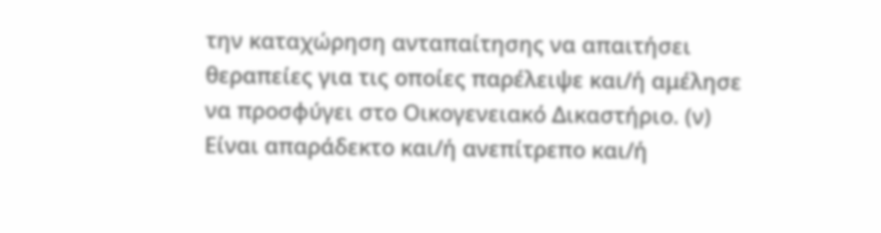την καταχώρηση ανταπαίτησης να απαιτήσει θεραπείες για τις οποίες παρέλειψε και/ή αμέλησε να προσφύγει στο Οικογενειακό Δικαστήριο. (ν) Είναι απαράδεκτο και/ή ανεπίτρεπο και/ή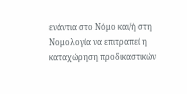ενάντια στο Νόμο και/ή στη Νομολογία να επιτραπεί η καταχώρηση προδικαστικών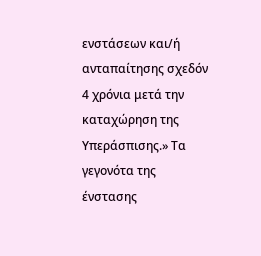ενστάσεων και/ή ανταπαίτησης σχεδόν 4 χρόνια μετά την καταχώρηση της Υπεράσπισης.» Τα γεγονότα της ένστασης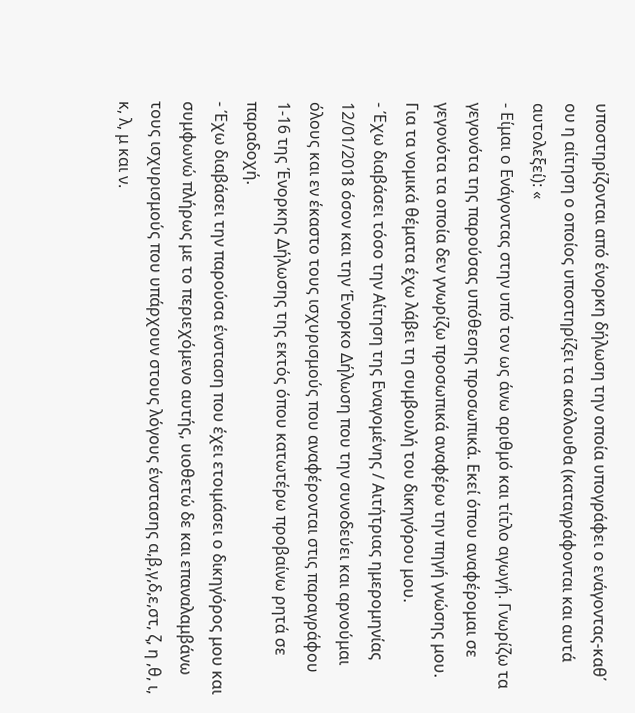υποστηρίζονται από ένορκη δήλωση την οποία υπογράφει ο ενάγοντας-καθ΄ ου η αίτηση ο οποίος υποστηρίζει τα ακόλουθα (καταγράφονται και αυτά αυτολεξεί): «
- Είμαι ο Ενάγοντας στην υπό τον ως άνω αριθμό και τίτλο αγωγή. Γνωρίζω τα γεγονότα της παρούσας υπόθεσης προσωπικά. Εκεί όπου αναφέρομαι σε γεγονότα τα οποία δεν γνωρίζω προσωπικά αναφέρω την πηγή γνώσης μου. Για τα νομικά θέματα έχω λάβει τη συμβουλή του δικηγόρου μου.
- Έχω διαβάσει τόσο την Αίτηση της Εναγομένης / Αιτήτριας ημερομηνίας 12/01/2018 όσον και την Ένορκο Δήλωση που την συνοδεύει και αρνούμαι όλους και εν έκαστο τους ισχυρισμούς που αναφέρονται στις παραγράφου 1-16 της Ένορκης Δήλωσης της εκτός όπου κατωτέρω προβαίνω ρητά σε παραδοχή.
- Έχω διαβάσει την παρούσα ένσταση που έχει ετοιμάσει ο δικηγόρος μου και συμφωνώ πλήρως με το περιεχόμενο αυτής, υιοθετώ δε και επαναλαμβάνω τους ισχυρισμούς που υπάρχουν στους λόγους ένστασης α,β,γ,δ,ε,στ, ζ, η ,θ, ι, κ, λ, μ και ν.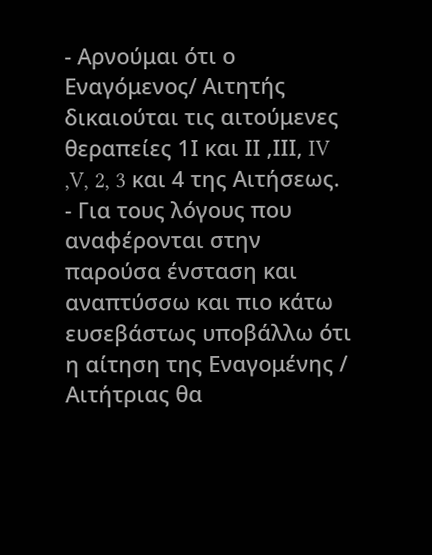- Αρνούμαι ότι ο Εναγόμενος/ Αιτητής δικαιούται τις αιτούμενες θεραπείες 1Ι και ΙΙ ,ΙΙΙ, IV ,V, 2, 3 και 4 της Αιτήσεως.
- Για τους λόγους που αναφέρονται στην παρούσα ένσταση και αναπτύσσω και πιο κάτω ευσεβάστως υποβάλλω ότι η αίτηση της Εναγομένης / Αιτήτριας θα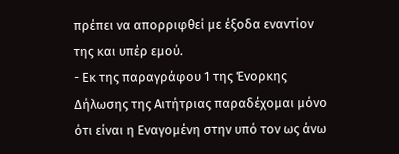πρέπει να απορριφθεί με έξοδα εναντίον της και υπέρ εμού.
- Εκ της παραγράφου 1 της Ένορκης Δήλωσης της Αιτήτριας παραδέχομαι μόνο ότι είναι η Εναγομένη στην υπό τον ως άνω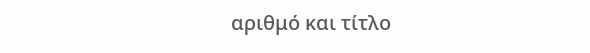αριθμό και τίτλο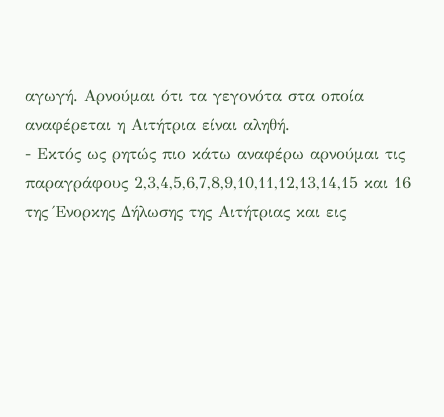αγωγή. Αρνούμαι ότι τα γεγονότα στα οποία αναφέρεται η Αιτήτρια είναι αληθή.
- Εκτός ως ρητώς πιο κάτω αναφέρω αρνούμαι τις παραγράφους 2,3,4,5,6,7,8,9,10,11,12,13,14,15 και 16 της Ένορκης Δήλωσης της Αιτήτριας και εις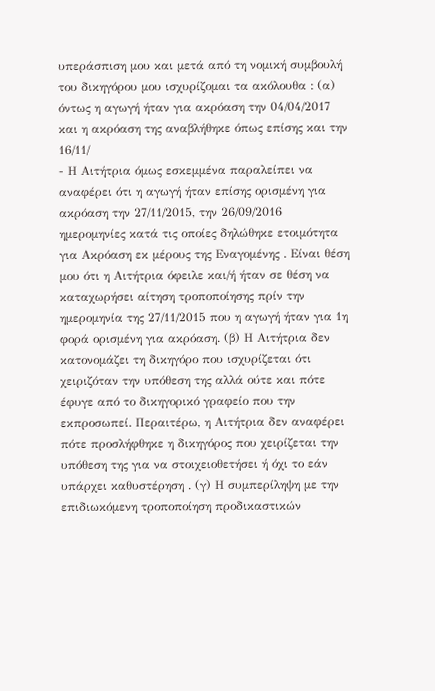υπεράσπιση μου και μετά από τη νομική συμβουλή του δικηγόρου μου ισχυρίζομαι τα ακόλουθα : (α) όντως η αγωγή ήταν για ακρόαση την 04/04/2017 και η ακρόαση της αναβλήθηκε όπως επίσης και την 16/11/
- Η Αιτήτρια όμως εσκεμμένα παραλείπει να αναφέρει ότι η αγωγή ήταν επίσης ορισμένη για ακρόαση την 27/11/2015, την 26/09/2016 ημερομηνίες κατά τις οποίες δηλώθηκε ετοιμότητα για Ακρόαση εκ μέρους της Εναγομένης . Είναι θέση μου ότι η Αιτήτρια όφειλε και/ή ήταν σε θέση να καταχωρήσει αίτηση τροποποίησης πρίν την ημερομηνία της 27/11/2015 που η αγωγή ήταν για 1η φορά ορισμένη για ακρόαση. (β) Η Αιτήτρια δεν κατονομάζει τη δικηγόρο που ισχυρίζεται ότι χειριζόταν την υπόθεση της αλλά ούτε και πότε έφυγε από το δικηγορικό γραφείο που την εκπροσωπεί. Περαιτέρω, η Αιτήτρια δεν αναφέρει πότε προσλήφθηκε η δικηγόρος που χειρίζεται την υπόθεση της για να στοιχειοθετήσει ή όχι το εάν υπάρχει καθυστέρηση . (γ) Η συμπερίληψη με την επιδιωκόμενη τροποποίηση προδικαστικών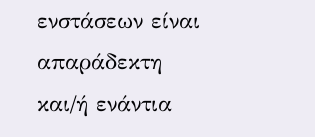ενστάσεων είναι απαράδεκτη και/ή ενάντια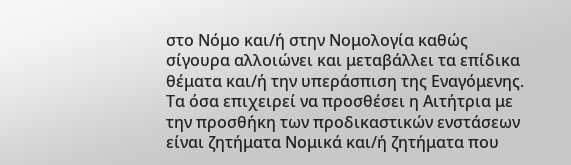στο Νόμο και/ή στην Νομολογία καθώς σίγουρα αλλοιώνει και μεταβάλλει τα επίδικα θέματα και/ή την υπεράσπιση της Εναγόμενης. Τα όσα επιχειρεί να προσθέσει η Αιτήτρια με την προσθήκη των προδικαστικών ενστάσεων είναι ζητήματα Νομικά και/ή ζητήματα που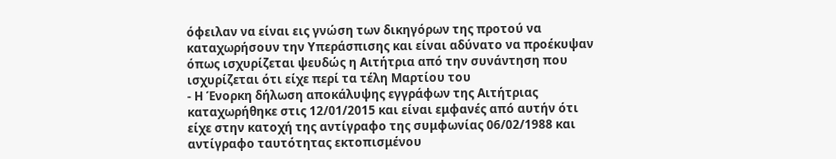όφειλαν να είναι εις γνώση των δικηγόρων της προτού να καταχωρήσουν την Υπεράσπισης και είναι αδύνατο να προέκυψαν όπως ισχυρίζεται ψευδώς η Αιτήτρια από την συνάντηση που ισχυρίζεται ότι είχε περί τα τέλη Μαρτίου του
- Η Ένορκη δήλωση αποκάλυψης εγγράφων της Αιτήτριας καταχωρήθηκε στις 12/01/2015 και είναι εμφανές από αυτήν ότι είχε στην κατοχή της αντίγραφο της συμφωνίας 06/02/1988 και αντίγραφο ταυτότητας εκτοπισμένου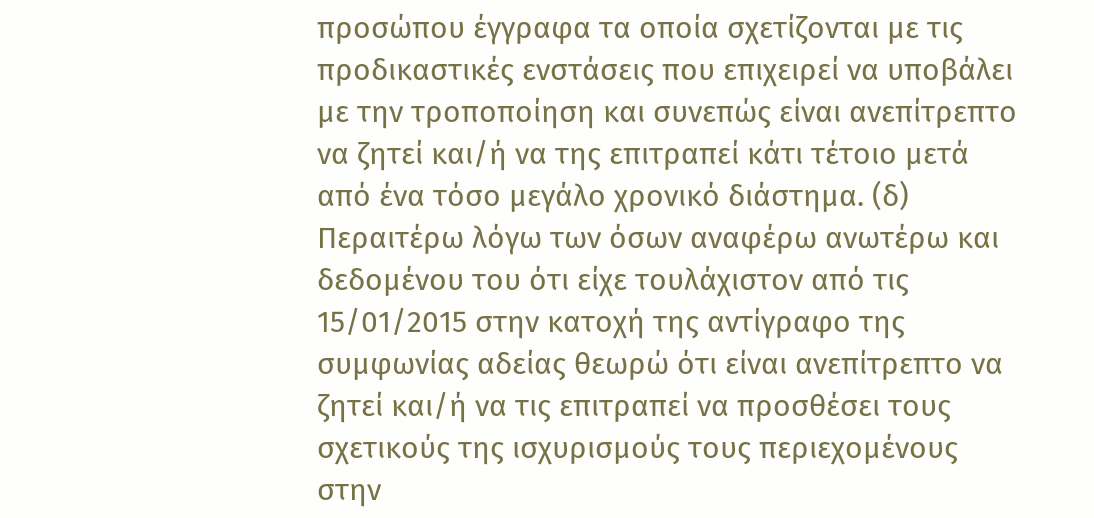προσώπου έγγραφα τα οποία σχετίζονται με τις προδικαστικές ενστάσεις που επιχειρεί να υποβάλει με την τροποποίηση και συνεπώς είναι ανεπίτρεπτο να ζητεί και/ή να της επιτραπεί κάτι τέτοιο μετά από ένα τόσο μεγάλο χρονικό διάστημα. (δ) Περαιτέρω λόγω των όσων αναφέρω ανωτέρω και δεδομένου του ότι είχε τουλάχιστον από τις 15/01/2015 στην κατοχή της αντίγραφο της συμφωνίας αδείας θεωρώ ότι είναι ανεπίτρεπτο να ζητεί και/ή να τις επιτραπεί να προσθέσει τους σχετικούς της ισχυρισμούς τους περιεχομένους στην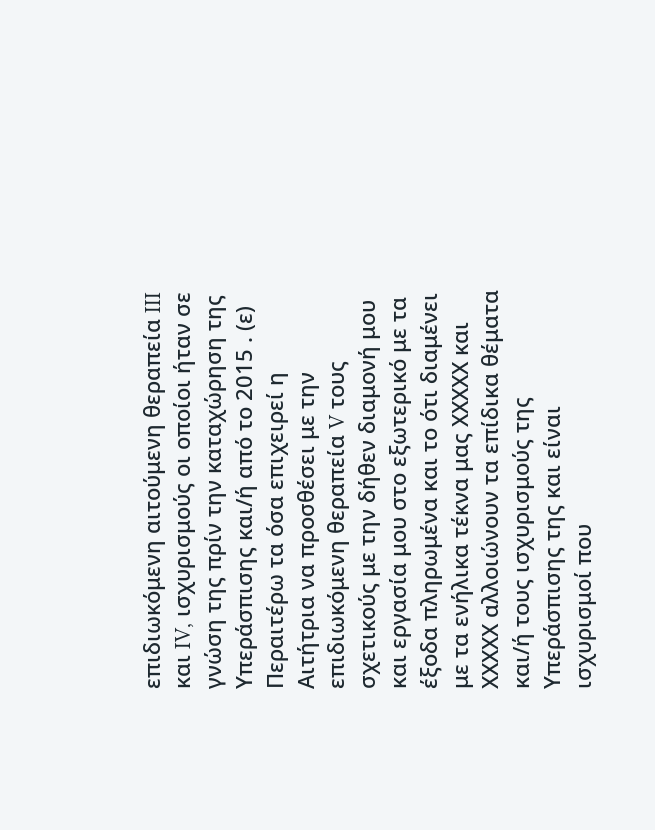επιδιωκόμενη αιτούμενη θεραπεία III και IV, ισχυρισμούς οι οποίοι ήταν σε γνώση της πρίν την καταχώρηση της Υπεράσπισης και/ή από το 2015 . (ε) Περαιτέρω τα όσα επιχειρεί η Αιτήτρια να προσθέσει με την επιδιωκόμενη θεραπεία V τους σχετικούς με την δήθεν διαμονή μου και εργασία μου στο εξωτερικό με τα έξοδα πληρωμένα και το ότι διαμένει με τα ενήλικα τέκνα μας ΧΧΧΧΧ και ΧΧΧΧΧ αλλοιώνουν τα επίδικα θέματα και/ή τους ισχυρισμούς της Υπεράσπισης της και είναι ισχυρισμοί που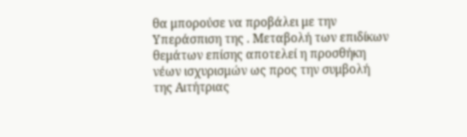θα μπορούσε να προβάλει με την Υπεράσπιση της . Μεταβολή των επιδίκων θεμάτων επίσης αποτελεί η προσθήκη νέων ισχυρισμών ως προς την συμβολή της Αιτήτριας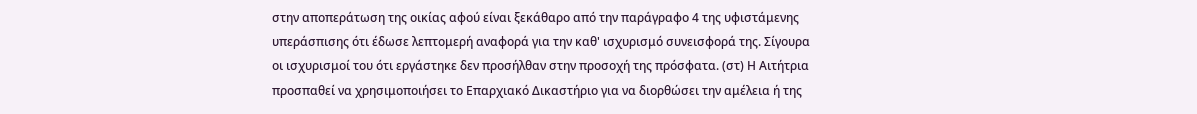στην αποπεράτωση της οικίας αφού είναι ξεκάθαρο από την παράγραφο 4 της υφιστάμενης υπεράσπισης ότι έδωσε λεπτομερή αναφορά για την καθ' ισχυρισμό συνεισφορά της. Σίγουρα οι ισχυρισμοί του ότι εργάστηκε δεν προσήλθαν στην προσοχή της πρόσφατα. (στ) Η Αιτήτρια προσπαθεί να χρησιμοποιήσει το Επαρχιακό Δικαστήριο για να διορθώσει την αμέλεια ή της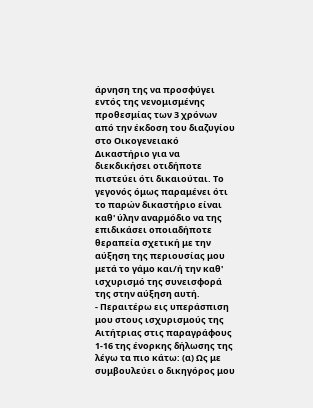άρνηση της να προσφύγει εντός της νενομισμένης προθεσμίας των 3 χρόνων από την έκδοση του διαζυγίου στο Οικογενειακό Δικαστήριο για να διεκδικήσει οτιδήποτε πιστεύει ότι δικαιούται. Το γεγονός όμως παραμένει ότι το παρών δικαστήριο είναι καθ' ύλην αναρμόδιο να της επιδικάσει οποιαδήποτε θεραπεία σχετική με την αύξηση της περιουσίας μου μετά το γάμο και/ή την καθ' ισχυρισμό της συνεισφορά της στην αύξηση αυτή.
- Περαιτέρω εις υπεράσπιση μου στους ισχυρισμούς της Αιτήτριας στις παραγράφους 1-16 της ένορκης δήλωσης της λέγω τα πιο κάτω: (α) Ως με συμβουλεύει ο δικηγόρος μου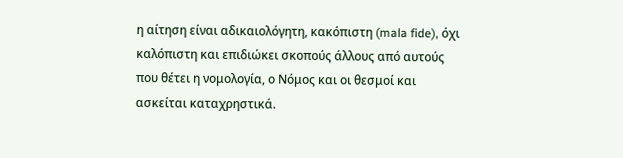η αίτηση είναι αδικαιολόγητη, κακόπιστη (mala fide), όχι καλόπιστη και επιδιώκει σκοπούς άλλους από αυτούς που θέτει η νομολογία, ο Νόμος και οι θεσμοί και ασκείται καταχρηστικά.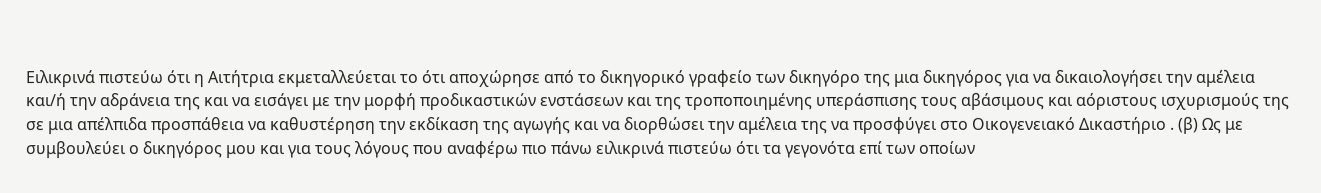Ειλικρινά πιστεύω ότι η Αιτήτρια εκμεταλλεύεται το ότι αποχώρησε από το δικηγορικό γραφείο των δικηγόρο της μια δικηγόρος για να δικαιολογήσει την αμέλεια και/ή την αδράνεια της και να εισάγει με την μορφή προδικαστικών ενστάσεων και της τροποποιημένης υπεράσπισης τους αβάσιμους και αόριστους ισχυρισμούς της σε μια απέλπιδα προσπάθεια να καθυστέρηση την εκδίκαση της αγωγής και να διορθώσει την αμέλεια της να προσφύγει στο Οικογενειακό Δικαστήριο . (β) Ως με συμβουλεύει ο δικηγόρος μου και για τους λόγους που αναφέρω πιο πάνω ειλικρινά πιστεύω ότι τα γεγονότα επί των οποίων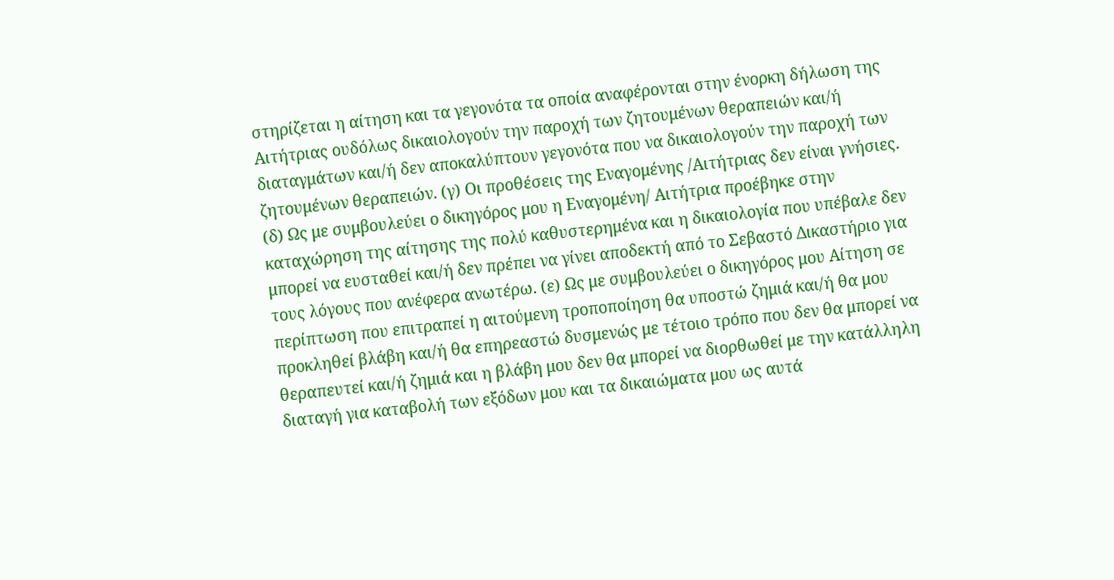στηρίζεται η αίτηση και τα γεγονότα τα οποία αναφέρονται στην ένορκη δήλωση της Αιτήτριας ουδόλως δικαιολογούν την παροχή των ζητουμένων θεραπειών και/ή διαταγμάτων και/ή δεν αποκαλύπτουν γεγονότα που να δικαιολογούν την παροχή των ζητουμένων θεραπειών. (γ) Οι προθέσεις της Εναγομένης /Αιτήτριας δεν είναι γνήσιες. (δ) Ως με συμβουλεύει ο δικηγόρος μου η Εναγομένη/ Αιτήτρια προέβηκε στην καταχώρηση της αίτησης της πολύ καθυστερημένα και η δικαιολογία που υπέβαλε δεν μπορεί να ευσταθεί και/ή δεν πρέπει να γίνει αποδεκτή από το Σεβαστό Δικαστήριο για τους λόγους που ανέφερα ανωτέρω. (ε) Ως με συμβουλεύει ο δικηγόρος μου Αίτηση σε περίπτωση που επιτραπεί η αιτούμενη τροποποίηση θα υποστώ ζημιά και/ή θα μου προκληθεί βλάβη και/ή θα επηρεαστώ δυσμενώς με τέτοιο τρόπο που δεν θα μπορεί να θεραπευτεί και/ή ζημιά και η βλάβη μου δεν θα μπορεί να διορθωθεί με την κατάλληλη διαταγή για καταβολή των εξόδων μου και τα δικαιώματα μου ως αυτά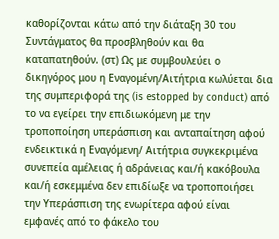καθορίζονται κάτω από την διάταξη 30 του Συντάγματος θα προσβληθούν και θα καταπατηθούν. (στ) Ως με συμβουλεύει ο δικηγόρος μου η Εναγομένη/Αιτήτρια κωλύεται δια της συμπεριφορά της (is estopped by conduct) από το να εγείρει την επιδιωκόμενη με την τροποποίηση υπεράσπιση και ανταπαίτηση αφού ενδεικτικά η Εναγόμενη/ Αιτήτρια συγκεκριμένα συνεπεία αμέλειας ή αδράνειας και/ή κακόβουλα και/ή εσκεμμένα δεν επιδίωξε να τροποποιήσει την Υπεράσπιση της ενωρίτερα αφού είναι εμφανές από το φάκελο του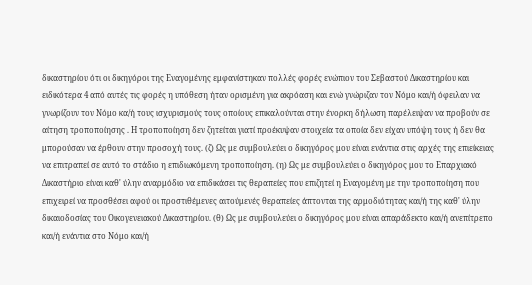δικαστηρίου ότι οι δικηγόροι της Εναγομένης εμφανίστηκαν πολλές φορές ενώπιον του Σεβαστού Δικαστηρίου και ειδικότερα 4 από αυτές τις φορές η υπόθεση ήταν ορισμένη για ακρόαση και ενώ γνώριζαν τον Νόμο και/ή όφειλαν να γνωρίζουν τον Νόμο κα/ή τους ισχυρισμούς τους οποίους επικαλούνται στην ένορκη δήλωση παρέλειψαν να προβούν σε αίτηση τροποποίησης . Η τροποποίηση δεν ζητείται γιατί προέκυψαν στοιχεία τα οποία δεν είχαν υπόψη τους ή δεν θα μπορούσαν να έρθουν στην προσοχή τους. (ζ) Ως με συμβουλεύει ο δικηγόρος μου είναι ενάντια στις αρχές της επιείκειας να επιτραπεί σε αυτό το στάδιο η επιδιωκόμενη τροποποίηση. (η) Ως με συμβουλεύει ο δικηγόρος μου το Επαρχιακό Δικαστήριο είναι καθ' ύλην αναρμόδιο να επιδικάσει τις θεραπείες που επιζητεί η Εναγομένη με την τροποποίηση που επιχειρεί να προσθέσει αφού οι προστιθέμενες αιτούμενές θεραπείες άπτονται της αρμοδιότητας και/ή της καθ' ύλην δικαιοδοσίας του Οικογενειακού Δικαστηρίου. (θ) Ως με συμβουλεύει ο δικηγόρος μου είναι απαράδεκτο και/ή ανεπίτρεπο και/ή ενάντια στο Νόμο και/ή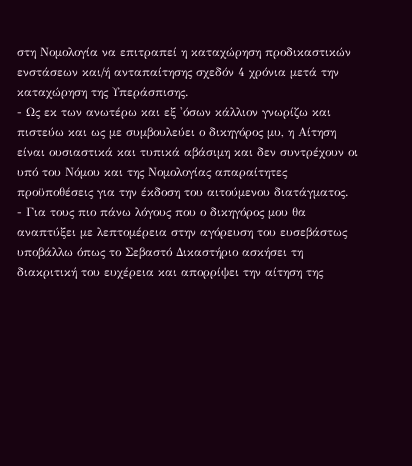στη Νομολογία να επιτραπεί η καταχώρηση προδικαστικών ενστάσεων και/ή ανταπαίτησης σχεδόν 4 χρόνια μετά την καταχώρηση της Υπεράσπισης.
- Ως εκ των ανωτέρω και εξ 'όσων κάλλιον γνωρίζω και πιστεύω και ως με συμβουλεύει ο δικηγόρος μυ, η Αίτηση είναι ουσιαστικά και τυπικά αβάσιμη και δεν συντρέχουν οι υπό του Νόμου και της Νομολογίας απαραίτητες προϋποθέσεις για την έκδοση του αιτούμενου διατάγματος.
- Για τους πιο πάνω λόγους που ο δικηγόρος μου θα αναπτύξει με λεπτομέρεια στην αγόρευση του ευσεβάστως υποβάλλω όπως το Σεβαστό Δικαστήριο ασκήσει τη διακριτική του ευχέρεια και απορρίψει την αίτηση της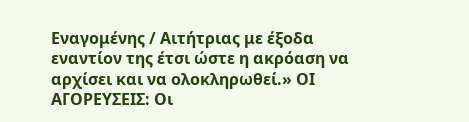Εναγομένης / Αιτήτριας με έξοδα εναντίον της έτσι ώστε η ακρόαση να αρχίσει και να ολοκληρωθεί.» ΟΙ ΑΓΟΡΕΥΣΕΙΣ: Οι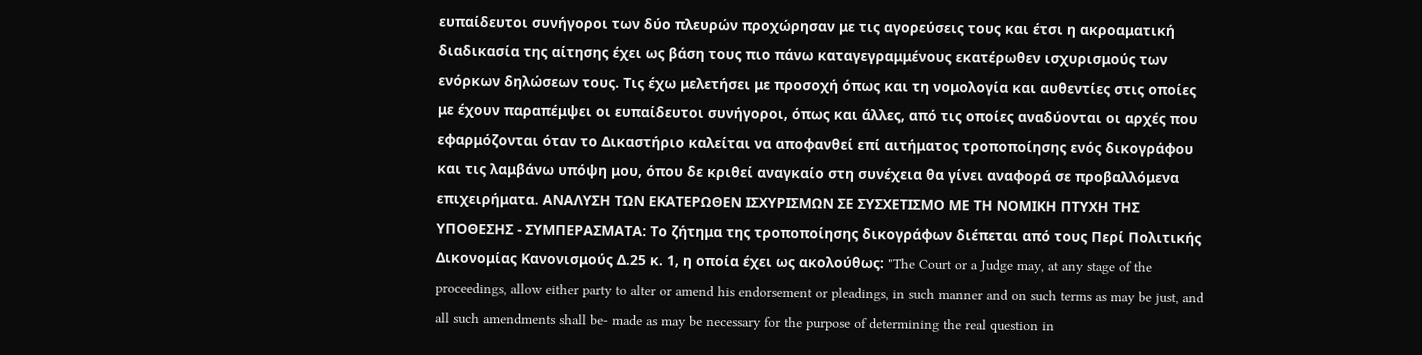ευπαίδευτοι συνήγοροι των δύο πλευρών προχώρησαν με τις αγορεύσεις τους και έτσι η ακροαματική διαδικασία της αίτησης έχει ως βάση τους πιο πάνω καταγεγραμμένους εκατέρωθεν ισχυρισμούς των ενόρκων δηλώσεων τους. Τις έχω μελετήσει με προσοχή όπως και τη νομολογία και αυθεντίες στις οποίες με έχουν παραπέμψει οι ευπαίδευτοι συνήγοροι, όπως και άλλες, από τις οποίες αναδύονται οι αρχές που εφαρμόζονται όταν το Δικαστήριο καλείται να αποφανθεί επί αιτήματος τροποποίησης ενός δικογράφου και τις λαμβάνω υπόψη μου, όπου δε κριθεί αναγκαίο στη συνέχεια θα γίνει αναφορά σε προβαλλόμενα επιχειρήματα. ΑΝΑΛΥΣΗ ΤΩΝ ΕΚΑΤΕΡΩΘΕΝ ΙΣΧΥΡΙΣΜΩΝ ΣΕ ΣΥΣΧΕΤΙΣΜΟ ΜΕ ΤΗ ΝΟΜΙΚΗ ΠΤΥΧΗ ΤΗΣ ΥΠΟΘΕΣΗΣ - ΣΥΜΠΕΡΑΣΜΑΤΑ: Το ζήτημα της τροποποίησης δικογράφων διέπεται από τους Περί Πολιτικής Δικονομίας Κανονισμούς Δ.25 κ. 1, η οποία έχει ως ακολούθως: "The Court or a Judge may, at any stage of the proceedings, allow either party to alter or amend his endorsement or pleadings, in such manner and on such terms as may be just, and all such amendments shall be- made as may be necessary for the purpose of determining the real question in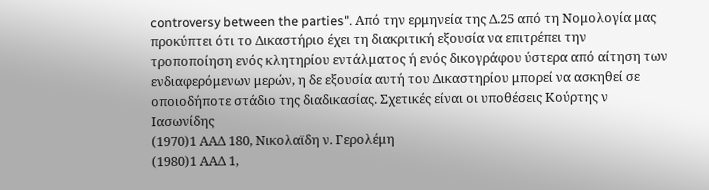controversy between the parties". Από την ερμηνεία της Δ.25 από τη Νομολογία μας προκύπτει ότι το Δικαστήριο έχει τη διακριτική εξουσία να επιτρέπει την τροποποίηση ενός κλητηρίου εντάλματος ή ενός δικογράφου ύστερα από αίτηση των ενδιαφερόμενων μερών, η δε εξουσία αυτή του Δικαστηρίου μπορεί να ασκηθεί σε οποιοδήποτε στάδιο της διαδικασίας. Σχετικές είναι οι υποθέσεις Κούρτης ν Ιασωνίδης
(1970)1 ΑΑΔ 180, Νικολαϊδη ν. Γερολέμη
(1980)1 ΑΑΔ 1,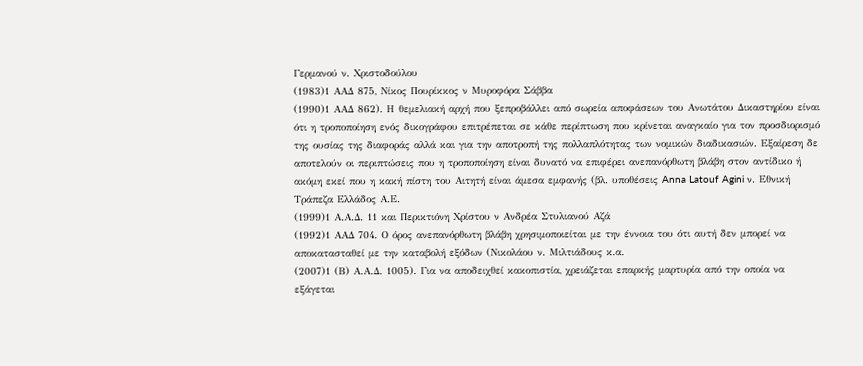Γερμανού ν. Χριστοδούλου
(1983)1 ΑΑΔ 875, Νίκος Πουρίκκος ν Μυροφόρα Σάββα
(1990)1 ΑΑΔ 862). Η θεμελιακή αρχή που ξεπροβάλλει από σωρεία αποφάσεων του Ανωτάτου Δικαστηρίου είναι ότι η τροποποίηση ενός δικογράφου επιτρέπεται σε κάθε περίπτωση που κρίνεται αναγκαίο για τον προσδιορισμό της ουσίας της διαφοράς αλλά και για την αποτροπή της πολλαπλότητας των νομικών διαδικασιών. Εξαίρεση δε αποτελούν οι περιπτώσεις που η τροποποίηση είναι δυνατό να επιφέρει ανεπανόρθωτη βλάβη στον αντίδικο ή ακόμη εκεί που η κακή πίστη του Αιτητή είναι άμεσα εμφανής (βλ. υποθέσεις Anna Latouf Agini ν. Εθνική Τράπεζα Ελλάδος Α.Ε.
(1999)1 Α.Α.Δ. 11 και Περικτιόνη Χρίστου ν Ανδρέα Στυλιανού Αζά
(1992)1 ΑΑΔ 704. Ο όρος ανεπανόρθωτη βλάβη χρησιμοποιείται με την έννοια του ότι αυτή δεν μπορεί να αποκατασταθεί με την καταβολή εξόδων (Νικολάου ν. Μιλτιάδους κ.α.
(2007)1 (Β) Α.Α.Δ. 1005). Για να αποδειχθεί κακοπιστία, χρειάζεται επαρκής μαρτυρία από την οποία να εξάγεται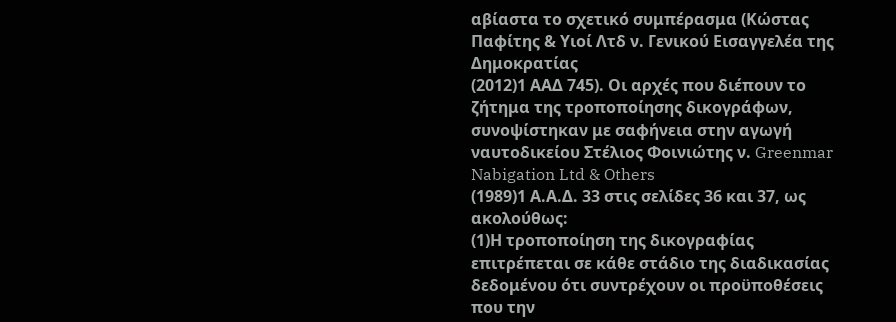αβίαστα το σχετικό συμπέρασμα (Κώστας Παφίτης & Υιοί Λτδ ν. Γενικού Εισαγγελέα της Δημοκρατίας
(2012)1 ΑΑΔ 745). Οι αρχές που διέπουν το ζήτημα της τροποποίησης δικογράφων, συνοψίστηκαν με σαφήνεια στην αγωγή ναυτοδικείου Στέλιος Φοινιώτης ν. Greenmar Nabigation Ltd & Others
(1989)1 Α.Α.Δ. 33 στις σελίδες 36 και 37, ως ακολούθως:
(1)Η τροποποίηση της δικογραφίας επιτρέπεται σε κάθε στάδιο της διαδικασίας δεδομένου ότι συντρέχουν οι προϋποθέσεις που την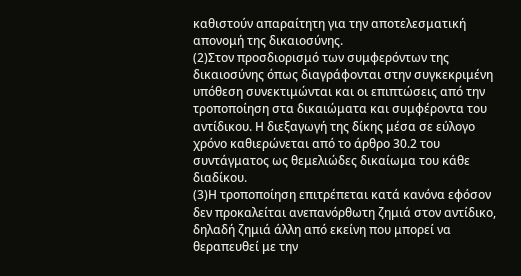καθιστούν απαραίτητη για την αποτελεσματική απονομή της δικαιοσύνης.
(2)Στον προσδιορισμό των συμφερόντων της δικαιοσύνης όπως διαγράφονται στην συγκεκριμένη υπόθεση συνεκτιμώνται και οι επιπτώσεις από την τροποποίηση στα δικαιώματα και συμφέροντα του αντίδικου. Η διεξαγωγή της δίκης μέσα σε εύλογο χρόνο καθιερώνεται από το άρθρο 30.2 του συντάγματος ως θεμελιώδες δικαίωμα του κάθε διαδίκου.
(3)Η τροποποίηση επιτρέπεται κατά κανόνα εφόσον δεν προκαλείται ανεπανόρθωτη ζημιά στον αντίδικο, δηλαδή ζημιά άλλη από εκείνη που μπορεί να θεραπευθεί με την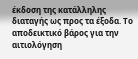έκδοση της κατάλληλης διαταγής ως προς τα έξοδα. Το αποδεικτικό βάρος για την αιτιολόγηση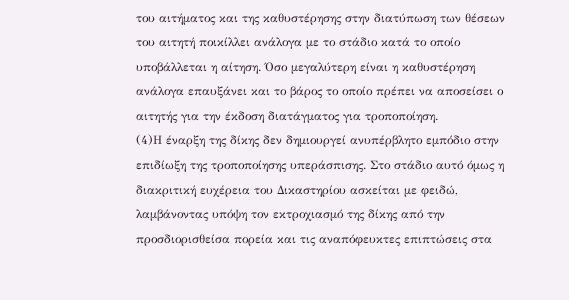του αιτήματος και της καθυστέρησης στην διατύπωση των θέσεων του αιτητή ποικίλλει ανάλογα με το στάδιο κατά το οποίο υποβάλλεται η αίτηση. Όσο μεγαλύτερη είναι η καθυστέρηση ανάλογα επαυξάνει και το βάρος το οποίο πρέπει να αποσείσει ο αιτητής για την έκδοση διατάγματος για τροποποίηση.
(4)Η έναρξη της δίκης δεν δημιουργεί ανυπέρβλητο εμπόδιο στην επιδίωξη της τροποποίησης υπεράσπισης. Στο στάδιο αυτό όμως η διακριτική ευχέρεια του Δικαστηρίου ασκείται με φειδώ, λαμβάνοντας υπόψη τον εκτροχιασμό της δίκης από την προσδιορισθείσα πορεία και τις αναπόφευκτες επιπτώσεις στα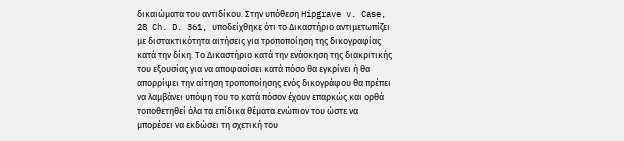δικαιώματα του αντιδίκου. Στην υπόθεση Hipgrave v. Case, 28 Ch. D. 361, υποδείχθηκε ότι το Δικαστήριο αντιμετωπίζει με διστακτικότητα αιτήσεις για τροποποίηση της δικογραφίας κατά την δίκη. Το Δικαστήριο κατά την ενάσκηση της διακριτικής του εξουσίας για να αποφασίσει κατά πόσο θα εγκρίνει ή θα απορρίψει την αίτηση τροποποίησης ενός δικογράφου θα πρέπει να λαμβάνει υπόψη του το κατά πόσον έχουν επαρκώς και ορθά τοποθετηθεί όλα τα επίδικα θέματα ενώπιον του ώστε να μπορέσει να εκδώσει τη σχετική του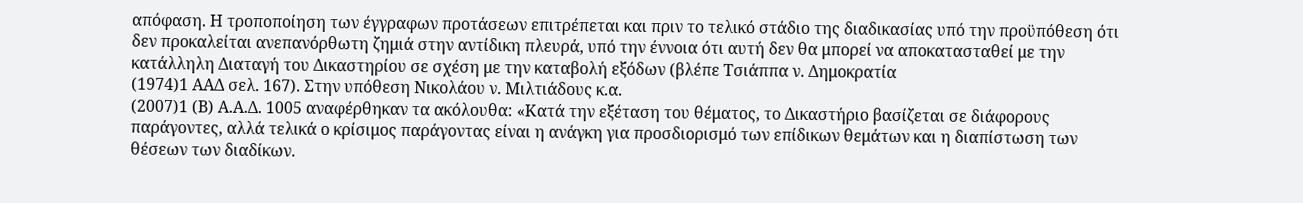απόφαση. Η τροποποίηση των έγγραφων προτάσεων επιτρέπεται και πριν το τελικό στάδιο της διαδικασίας υπό την προϋπόθεση ότι δεν προκαλείται ανεπανόρθωτη ζημιά στην αντίδικη πλευρά, υπό την έννοια ότι αυτή δεν θα μπορεί να αποκατασταθεί με την κατάλληλη Διαταγή του Δικαστηρίου σε σχέση με την καταβολή εξόδων (βλέπε Τσιάππα ν. Δημοκρατία
(1974)1 ΑΑΔ σελ. 167). Στην υπόθεση Νικολάου ν. Μιλτιάδους κ.α.
(2007)1 (Β) Α.Α.Δ. 1005 αναφέρθηκαν τα ακόλουθα: «Κατά την εξέταση του θέματος, το Δικαστήριο βασίζεται σε διάφορους παράγοντες, αλλά τελικά ο κρίσιμος παράγοντας είναι η ανάγκη για προσδιορισμό των επίδικων θεμάτων και η διαπίστωση των θέσεων των διαδίκων.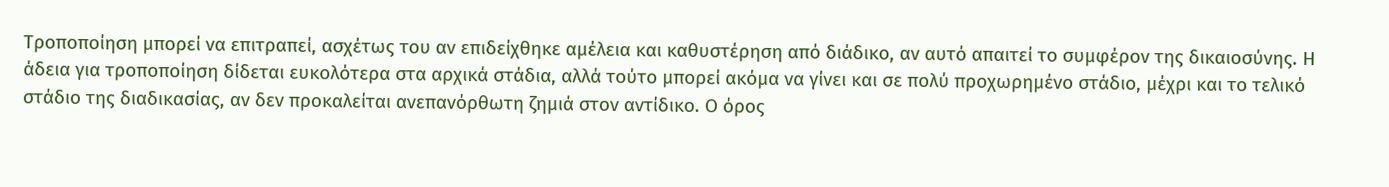Τροποποίηση μπορεί να επιτραπεί, ασχέτως του αν επιδείχθηκε αμέλεια και καθυστέρηση από διάδικο, αν αυτό απαιτεί το συμφέρον της δικαιοσύνης. Η άδεια για τροποποίηση δίδεται ευκολότερα στα αρχικά στάδια, αλλά τούτο μπορεί ακόμα να γίνει και σε πολύ προχωρημένο στάδιο, μέχρι και το τελικό στάδιο της διαδικασίας, αν δεν προκαλείται ανεπανόρθωτη ζημιά στον αντίδικο. Ο όρος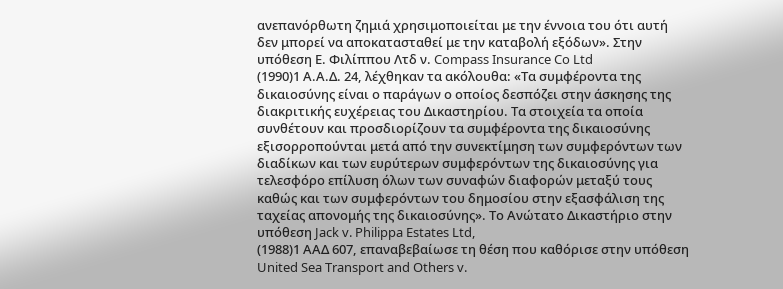ανεπανόρθωτη ζημιά χρησιμοποιείται με την έννοια του ότι αυτή δεν μπορεί να αποκατασταθεί με την καταβολή εξόδων». Στην υπόθεση Ε. Φιλίππου Λτδ ν. Compass Insurance Co Ltd
(1990)1 Α.Α.Δ. 24, λέχθηκαν τα ακόλουθα: «Τα συμφέροντα της δικαιοσύνης είναι ο παράγων ο οποίος δεσπόζει στην άσκησης της διακριτικής ευχέρειας του Δικαστηρίου. Τα στοιχεία τα οποία συνθέτουν και προσδιορίζουν τα συμφέροντα της δικαιοσύνης εξισορροπούνται μετά από την συνεκτίμηση των συμφερόντων των διαδίκων και των ευρύτερων συμφερόντων της δικαιοσύνης για τελεσφόρο επίλυση όλων των συναφών διαφορών μεταξύ τους καθώς και των συμφερόντων του δημοσίου στην εξασφάλιση της ταχείας απονομής της δικαιοσύνης». Το Ανώτατο Δικαστήριο στην υπόθεση Jack v. Philippa Estates Ltd,
(1988)1 ΑΑΔ 607, επαναβεβαίωσε τη θέση που καθόρισε στην υπόθεση United Sea Transport and Others v.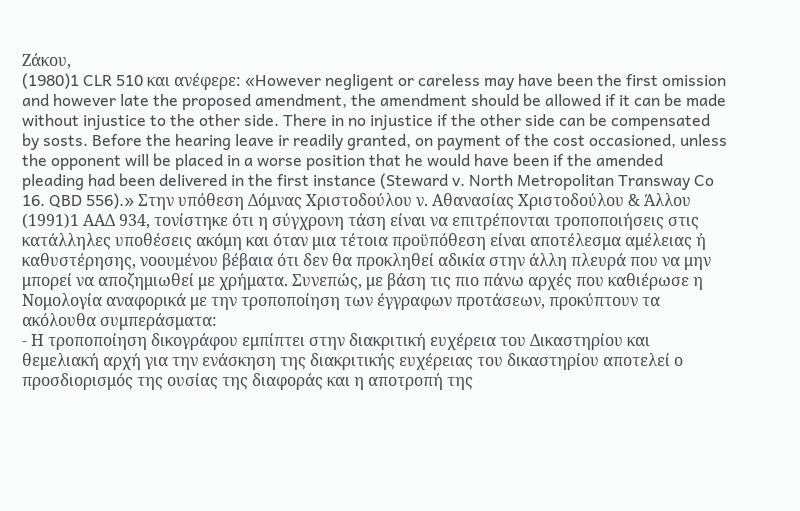Ζάκου,
(1980)1 CLR 510 και ανέφερε: «However negligent or careless may have been the first omission and however late the proposed amendment, the amendment should be allowed if it can be made without injustice to the other side. There in no injustice if the other side can be compensated by sosts. Before the hearing leave ir readily granted, on payment of the cost occasioned, unless the opponent will be placed in a worse position that he would have been if the amended pleading had been delivered in the first instance (Steward v. North Metropolitan Transway Co 16. QBD 556).» Στην υπόθεση Δόμνας Χριστοδούλου ν. Αθανασίας Χριστοδούλου & Άλλου
(1991)1 ΑΑΔ 934, τονίστηκε ότι η σύγχρονη τάση είναι να επιτρέπονται τροποποιήσεις στις κατάλληλες υποθέσεις ακόμη και όταν μια τέτοια προϋπόθεση είναι αποτέλεσμα αμέλειας ή καθυστέρησης, νοουμένου βέβαια ότι δεν θα προκληθεί αδικία στην άλλη πλευρά που να μην μπορεί να αποζημιωθεί με χρήματα. Συνεπώς, με βάση τις πιο πάνω αρχές που καθιέρωσε η Νομολογία αναφορικά με την τροποποίηση των έγγραφων προτάσεων, προκύπτουν τα ακόλουθα συμπεράσματα:
- Η τροποποίηση δικογράφου εμπίπτει στην διακριτική ευχέρεια του Δικαστηρίου και θεμελιακή αρχή για την ενάσκηση της διακριτικής ευχέρειας του δικαστηρίου αποτελεί ο προσδιορισμός της ουσίας της διαφοράς και η αποτροπή της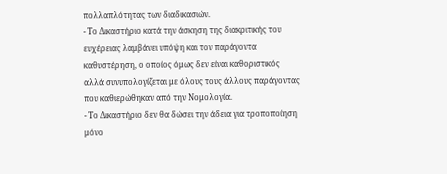πολλαπλότητας των διαδικασιών.
- Το Δικαστήριο κατά την άσκηση της διακριτικής του ευχέρειας λαμβάνει υπόψη και τον παράγοντα καθυστέρηση, ο οποίος όμως δεν είναι καθοριστικός αλλά συνυπολογίζεται με όλους τους άλλους παράγοντας που καθιερώθηκαν από την Νομολογία.
- Το Δικαστήριο δεν θα δώσει την άδεια για τροποποίηση μόνο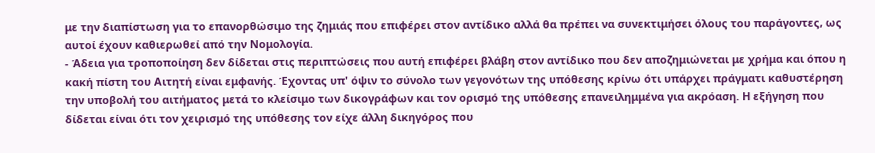με την διαπίστωση για το επανορθώσιμο της ζημιάς που επιφέρει στον αντίδικο αλλά θα πρέπει να συνεκτιμήσει όλους του παράγοντες, ως αυτοί έχουν καθιερωθεί από την Νομολογία.
- Άδεια για τροποποίηση δεν δίδεται στις περιπτώσεις που αυτή επιφέρει βλάβη στον αντίδικο που δεν αποζημιώνεται με χρήμα και όπου η κακή πίστη του Αιτητή είναι εμφανής. Έχοντας υπ' όψιν το σύνολο των γεγονότων της υπόθεσης κρίνω ότι υπάρχει πράγματι καθυστέρηση την υποβολή του αιτήματος μετά το κλείσιμο των δικογράφων και τον ορισμό της υπόθεσης επανειλημμένα για ακρόαση. Η εξήγηση που δίδεται είναι ότι τον χειρισμό της υπόθεσης τον είχε άλλη δικηγόρος που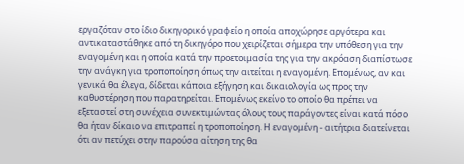εργαζόταν στο ίδιο δικηγορικό γραφείο η οποία αποχώρησε αργότερα και αντικαταστάθηκε από τη δικηγόρο που χειρίζεται σήμερα την υπόθεση για την εναγομένη και η οποία κατά την προετοιμασία της για την ακρόαση διαπίστωσε την ανάγκη για τροποποίηση όπως την αιτείται η εναγομένη. Επομένως, αν και γενικά θα έλεγα, δίδεται κάποια εξήγηση και δικαιολογία ως προς την καθυστέρηση που παρατηρείται. Επομένως εκείνο το οποίο θα πρέπει να εξεταστεί στη συνέχεια συνεκτιμώντας όλους τους παράγοντες είναι κατά πόσο θα ήταν δίκαιο να επιτραπεί η τροποποίηση. Η εναγομένη - αιτήτρια διατείνεται ότι αν πετύχει στην παρούσα αίτηση της θα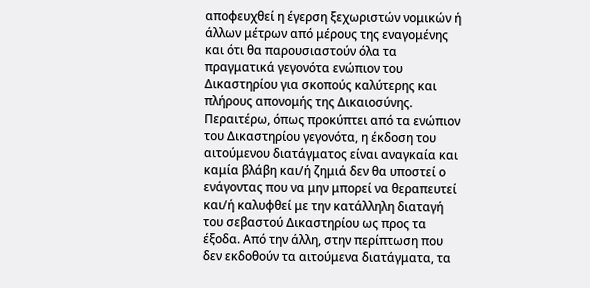αποφευχθεί η έγερση ξεχωριστών νομικών ή άλλων μέτρων από μέρους της εναγομένης και ότι θα παρουσιαστούν όλα τα πραγματικά γεγονότα ενώπιον του Δικαστηρίου για σκοπούς καλύτερης και πλήρους απονομής της Δικαιοσύνης. Περαιτέρω, όπως προκύπτει από τα ενώπιον του Δικαστηρίου γεγονότα, η έκδοση του αιτούμενου διατάγματος είναι αναγκαία και καμία βλάβη και/ή ζημιά δεν θα υποστεί ο ενάγοντας που να μην μπορεί να θεραπευτεί και/ή καλυφθεί με την κατάλληλη διαταγή του σεβαστού Δικαστηρίου ως προς τα έξοδα. Από την άλλη, στην περίπτωση που δεν εκδοθούν τα αιτούμενα διατάγματα, τα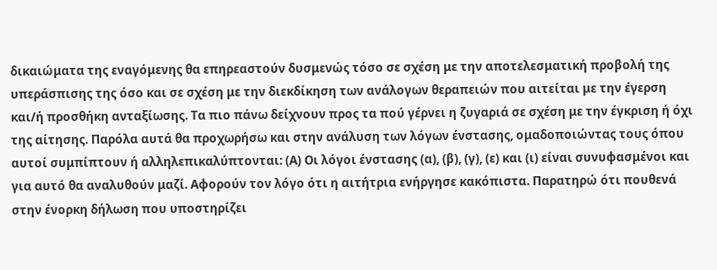δικαιώματα της εναγόμενης θα επηρεαστούν δυσμενώς τόσο σε σχέση με την αποτελεσματική προβολή της υπεράσπισης της όσο και σε σχέση με την διεκδίκηση των ανάλογων θεραπειών που αιτείται με την έγερση και/ή προσθήκη ανταξίωσης. Τα πιο πάνω δείχνουν προς τα πού γέρνει η ζυγαριά σε σχέση με την έγκριση ή όχι της αίτησης. Παρόλα αυτά θα προχωρήσω και στην ανάλυση των λόγων ένστασης, ομαδοποιώντας τους όπου αυτοί συμπίπτουν ή αλληλεπικαλύπτονται: (Α) Οι λόγοι ένστασης (α), (β), (γ), (ε) και (ι) είναι συνυφασμένοι και για αυτό θα αναλυθούν μαζί. Αφορούν τον λόγο ότι η αιτήτρια ενήργησε κακόπιστα. Παρατηρώ ότι πουθενά στην ένορκη δήλωση που υποστηρίζει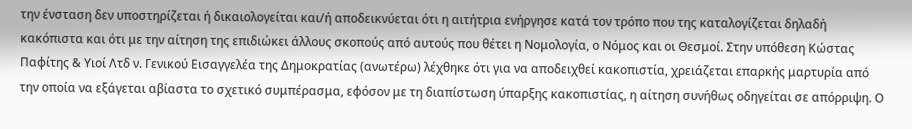την ένσταση δεν υποστηρίζεται ή δικαιολογείται και/ή αποδεικνύεται ότι η αιτήτρια ενήργησε κατά τον τρόπο που της καταλογίζεται δηλαδή κακόπιστα και ότι με την αίτηση της επιδιώκει άλλους σκοπούς από αυτούς που θέτει η Νομολογία, ο Νόμος και οι Θεσμοί. Στην υπόθεση Κώστας Παφίτης & Υιοί Λτδ ν. Γενικού Εισαγγελέα της Δημοκρατίας (ανωτέρω) λέχθηκε ότι για να αποδειχθεί κακοπιστία, χρειάζεται επαρκής μαρτυρία από την οποία να εξάγεται αβίαστα το σχετικό συμπέρασμα, εφόσον με τη διαπίστωση ύπαρξης κακοπιστίας, η αίτηση συνήθως οδηγείται σε απόρριψη. Ο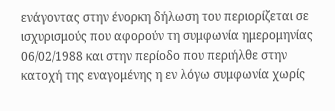ενάγοντας στην ένορκη δήλωση του περιορίζεται σε ισχυρισμούς που αφορούν τη συμφωνία ημερομηνίας 06/02/1988 και στην περίοδο που περιήλθε στην κατοχή της εναγομένης η εν λόγω συμφωνία χωρίς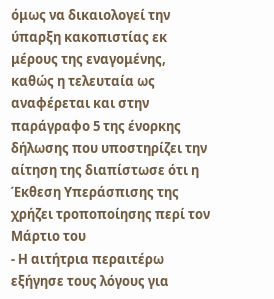όμως να δικαιολογεί την ύπαρξη κακοπιστίας εκ μέρους της εναγομένης, καθώς η τελευταία ως αναφέρεται και στην παράγραφο 5 της ένορκης δήλωσης που υποστηρίζει την αίτηση της διαπίστωσε ότι η Έκθεση Υπεράσπισης της χρήζει τροποποίησης περί τον Μάρτιο του
- Η αιτήτρια περαιτέρω εξήγησε τους λόγους για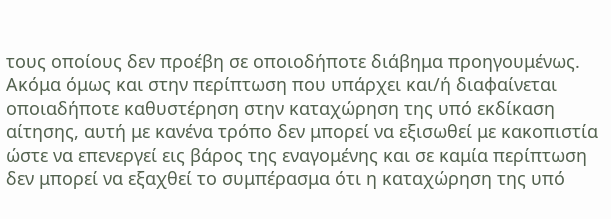τους οποίους δεν προέβη σε οποιοδήποτε διάβημα προηγουμένως. Ακόμα όμως και στην περίπτωση που υπάρχει και/ή διαφαίνεται οποιαδήποτε καθυστέρηση στην καταχώρηση της υπό εκδίκαση αίτησης, αυτή με κανένα τρόπο δεν μπορεί να εξισωθεί με κακοπιστία ώστε να επενεργεί εις βάρος της εναγομένης και σε καμία περίπτωση δεν μπορεί να εξαχθεί το συμπέρασμα ότι η καταχώρηση της υπό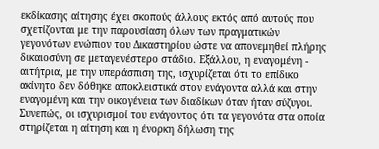εκδίκασης αίτησης έχει σκοπούς άλλους εκτός από αυτούς που σχετίζονται με την παρουσίαση όλων των πραγματικών γεγονότων ενώπιον του Δικαστηρίου ώστε να απονεμηθεί πλήρης δικαιοσύνη σε μεταγενέστερο στάδιο. Εξάλλου, η εναγομένη - αιτήτρια, με την υπεράσπιση της, ισχυρίζεται ότι το επίδικο ακίνητο δεν δόθηκε αποκλειστικά στον ενάγοντα αλλά και στην εναγομένη και την οικογένεια των διαδίκων όταν ήταν σύζυγοι. Συνεπώς, οι ισχυρισμοί του ενάγοντος ότι τα γεγονότα στα οποία στηρίζεται η αίτηση και η ένορκη δήλωση της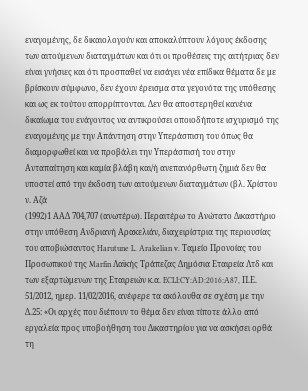εναγομένης, δε δικαιολογούν και αποκαλύπτουν λόγους έκδοσης των αιτούμενων διαταγμάτων και ότι οι προθέσεις της αιτήτριας δεν είναι γνήσιες και ότι προσπαθεί να εισάγει νέα επίδικα θέματα δε με βρίσκουν σύμφωνο, δεν έχουν έρεισμα στα γεγονότα της υπόθεσης και ως εκ τούτου απορρίπτονται. Δεν θα αποστερηθεί κανένα δικαίωμα του ενάγοντος να αντικρούσει οποιοδήποτε ισχυρισμό της εναγομένης με την Απάντηση στην Υπεράσπιση του όπως θα διαμορφωθεί και να προβάλει την Υπεράσπισή του στην Ανταπαίτηση και καμία βλάβη και/ή ανεπανόρθωτη ζημιά δεν θα υποστεί από την έκδοση των αιτούμενων διαταγμάτων (βλ. Χρίστου ν. Αζά
(1992)1 ΑΑΔ 704,707 (ανωτέρω). Περαιτέρω το Ανώτατο Δικαστήριο στην υπόθεση Ανδριανή Αρακελιάν, διαχειρίστρια της περιουσίας του αποβιώσαντος Harutune L. Arakelian v. Ταμείο Προνοίας του Προσωπικού της Marfin Λαϊκής Τράπεζας Δημόσια Εταιρεία Λτδ και των εξαρτώμενων της Εταιρειών κ.α. ECLI:CY:AD:2016:A87, Π.Ε. 51/2012, ημερ. 11/02/2016, ανέφερε τα ακόλουθα σε σχέση με την Δ.25: «Οι αρχές που διέπουν το θέμα δεν είναι τίποτε άλλο από εργαλεία προς υποβοήθηση του Δικαστηρίου για να ασκήσει ορθά τη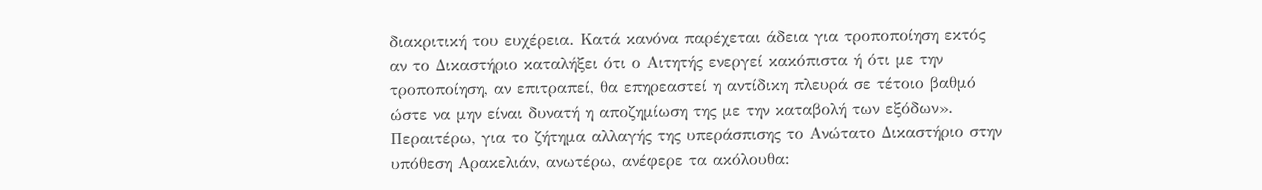διακριτική του ευχέρεια. Κατά κανόνα παρέχεται άδεια για τροποποίηση εκτός αν το Δικαστήριο καταλήξει ότι ο Αιτητής ενεργεί κακόπιστα ή ότι με την τροποποίηση, αν επιτραπεί, θα επηρεαστεί η αντίδικη πλευρά σε τέτοιο βαθμό ώστε να μην είναι δυνατή η αποζημίωση της με την καταβολή των εξόδων». Περαιτέρω, για το ζήτημα αλλαγής της υπεράσπισης το Ανώτατο Δικαστήριο στην υπόθεση Αρακελιάν, ανωτέρω, ανέφερε τα ακόλουθα: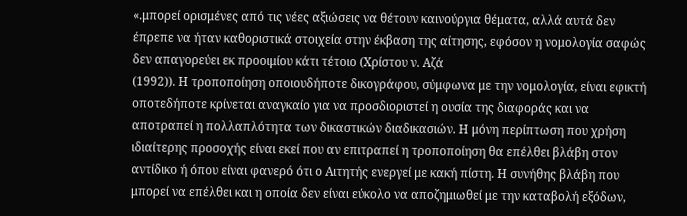«.μπορεί ορισμένες από τις νέες αξιώσεις να θέτουν καινούργια θέματα, αλλά αυτά δεν έπρεπε να ήταν καθοριστικά στοιχεία στην έκβαση της αίτησης, εφόσον η νομολογία σαφώς δεν απαγορεύει εκ προοιμίου κάτι τέτοιο (Χρίστου ν. Αζά
(1992)). Η τροποποίηση οποιουδήποτε δικογράφου, σύμφωνα με την νομολογία, είναι εφικτή οποτεδήποτε κρίνεται αναγκαίο για να προσδιοριστεί η ουσία της διαφοράς και να αποτραπεί η πολλαπλότητα των δικαστικών διαδικασιών. Η μόνη περίπτωση που χρήση ιδιαίτερης προσοχής είναι εκεί που αν επιτραπεί η τροποποίηση θα επέλθει βλάβη στον αντίδικο ή όπου είναι φανερό ότι ο Αιτητής ενεργεί με κακή πίστη. Η συνήθης βλάβη που μπορεί να επέλθει και η οποία δεν είναι εύκολο να αποζημιωθεί με την καταβολή εξόδων,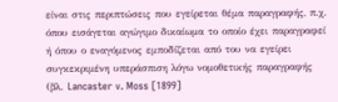είναι στις περιπτώσεις που εγείρεται θέμα παραγραφής, π.χ. όπου εισάγεται αγώγιμο δικαίωμα το οποίο έχει παραγραφεί ή όπου ο εναγόμενος εμποδίζεται από του να εγείρει συγκεκριμένη υπεράσπιση λόγω νομοθετικής παραγραφής (βλ. Lancaster v. Moss [1899]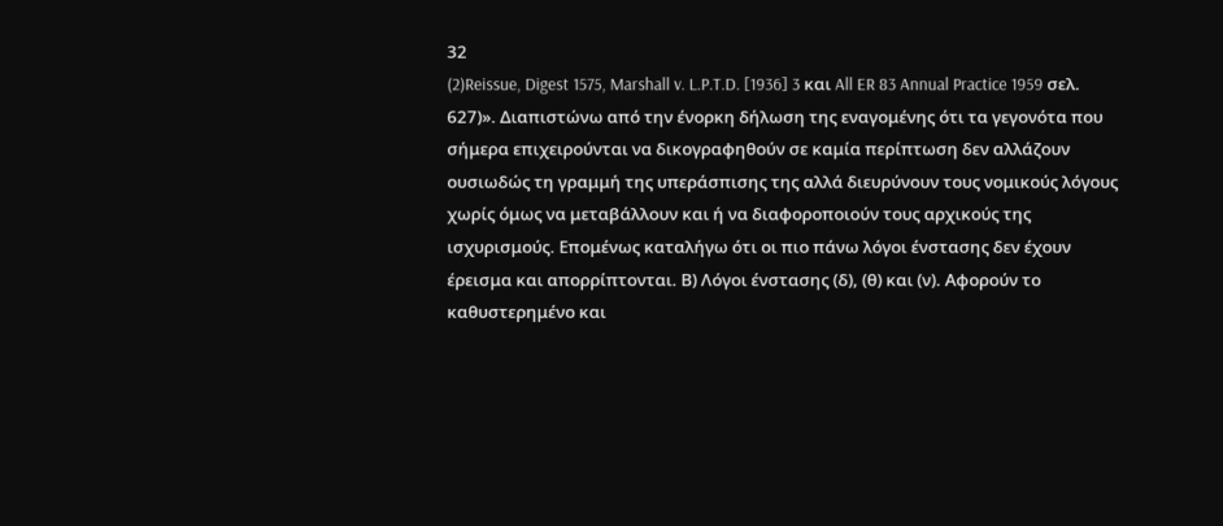32
(2)Reissue, Digest 1575, Marshall v. L.P.T.D. [1936] 3 και All ER 83 Annual Practice 1959 σελ. 627)». Διαπιστώνω από την ένορκη δήλωση της εναγομένης ότι τα γεγονότα που σήμερα επιχειρούνται να δικογραφηθούν σε καμία περίπτωση δεν αλλάζουν ουσιωδώς τη γραμμή της υπεράσπισης της αλλά διευρύνουν τους νομικούς λόγους χωρίς όμως να μεταβάλλουν και ή να διαφοροποιούν τους αρχικούς της ισχυρισμούς. Επομένως καταλήγω ότι οι πιο πάνω λόγοι ένστασης δεν έχουν έρεισμα και απορρίπτονται. Β) Λόγοι ένστασης (δ), (θ) και (ν). Αφορούν το καθυστερημένο και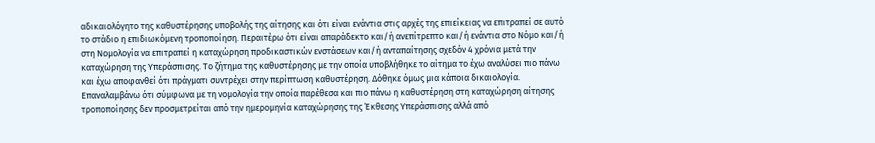αδικαιολόγητο της καθυστέρησης υποβολής της αίτησης και ότι είναι ενάντια στις αρχές της επιείκειας να επιτραπεί σε αυτό το στάδιο η επιδιωκόμενη τροποποίηση. Περαιτέρω ότι είναι απαράδεκτο και/ή ανεπίτρεπτο και/ή ενάντια στο Νόμο και/ή στη Νομολογία να επιτραπεί η καταχώρηση προδικαστικών ενστάσεων και/ή ανταπαίτησης σχεδόν 4 χρόνια μετά την καταχώρηση της Υπεράσπισης. Το ζήτημα της καθυστέρησης με την οποία υποβλήθηκε το αίτημα το έχω αναλύσει πιο πάνω και έχω αποφανθεί ότι πράγματι συντρέχει στην περίπτωση καθυστέρηση. Δόθηκε όμως μια κάποια δικαιολογία. Επαναλαμβάνω ότι σύμφωνα με τη νομολογία την οποία παρέθεσα και πιο πάνω η καθυστέρηση στη καταχώρηση αίτησης τροποποίησης δεν προσμετρείται από την ημερομηνία καταχώρησης της Έκθεσης Υπεράσπισης αλλά από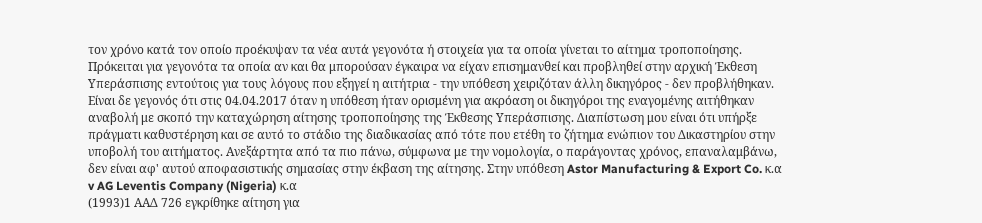τον χρόνο κατά τον οποίο προέκυψαν τα νέα αυτά γεγονότα ή στοιχεία για τα οποία γίνεται το αίτημα τροποποίησης. Πρόκειται για γεγονότα τα οποία αν και θα μπορούσαν έγκαιρα να είχαν επισημανθεί και προβληθεί στην αρχική Έκθεση Υπεράσπισης εντούτοις για τους λόγους που εξηγεί η αιτήτρια - την υπόθεση χειριζόταν άλλη δικηγόρος - δεν προβλήθηκαν. Είναι δε γεγονός ότι στις 04.04.2017 όταν η υπόθεση ήταν ορισμένη για ακρόαση οι δικηγόροι της εναγομένης αιτήθηκαν αναβολή με σκοπό την καταχώρηση αίτησης τροποποίησης της Έκθεσης Υπεράσπισης. Διαπίστωση μου είναι ότι υπήρξε πράγματι καθυστέρηση και σε αυτό το στάδιο της διαδικασίας από τότε που ετέθη το ζήτημα ενώπιον του Δικαστηρίου στην υποβολή του αιτήματος. Ανεξάρτητα από τα πιο πάνω, σύμφωνα με την νομολογία, ο παράγοντας χρόνος, επαναλαμβάνω, δεν είναι αφ' αυτού αποφασιστικής σημασίας στην έκβαση της αίτησης. Στην υπόθεση Astor Manufacturing & Export Co. κ.α v AG Leventis Company (Nigeria) κ.α
(1993)1 ΑΑΔ 726 εγκρίθηκε αίτηση για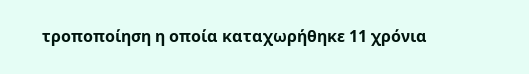τροποποίηση η οποία καταχωρήθηκε 11 χρόνια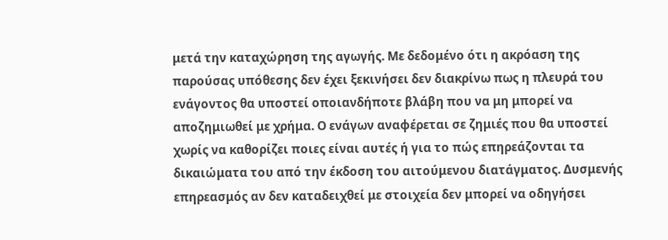μετά την καταχώρηση της αγωγής. Με δεδομένο ότι η ακρόαση της παρούσας υπόθεσης δεν έχει ξεκινήσει δεν διακρίνω πως η πλευρά του ενάγοντος θα υποστεί οποιανδήποτε βλάβη που να μη μπορεί να αποζημιωθεί με χρήμα. Ο ενάγων αναφέρεται σε ζημιές που θα υποστεί χωρίς να καθορίζει ποιες είναι αυτές ή για το πώς επηρεάζονται τα δικαιώματα του από την έκδοση του αιτούμενου διατάγματος. Δυσμενής επηρεασμός αν δεν καταδειχθεί με στοιχεία δεν μπορεί να οδηγήσει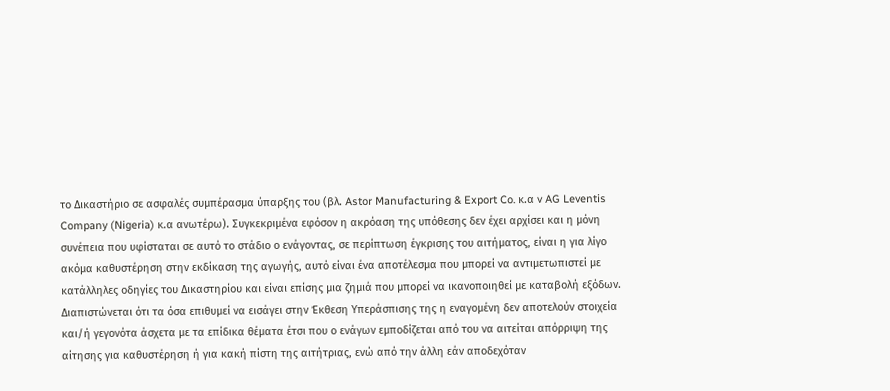το Δικαστήριο σε ασφαλές συμπέρασμα ύπαρξης του (βλ. Astor Manufacturing & Export Co. κ.α v AG Leventis Company (Nigeria) κ.α ανωτέρω). Συγκεκριμένα εφόσον η ακρόαση της υπόθεσης δεν έχει αρχίσει και η μόνη συνέπεια που υφίσταται σε αυτό το στάδιο ο ενάγοντας, σε περίπτωση έγκρισης του αιτήματος, είναι η για λίγο ακόμα καθυστέρηση στην εκδίκαση της αγωγής, αυτό είναι ένα αποτέλεσμα που μπορεί να αντιμετωπιστεί με κατάλληλες οδηγίες του Δικαστηρίου και είναι επίσης μια ζημιά που μπορεί να ικανοποιηθεί με καταβολή εξόδων. Διαπιστώνεται ότι τα όσα επιθυμεί να εισάγει στην Έκθεση Υπεράσπισης της η εναγομένη δεν αποτελούν στοιχεία και/ή γεγονότα άσχετα με τα επίδικα θέματα έτσι που ο ενάγων εμποδίζεται από του να αιτείται απόρριψη της αίτησης για καθυστέρηση ή για κακή πίστη της αιτήτριας, ενώ από την άλλη εάν αποδεχόταν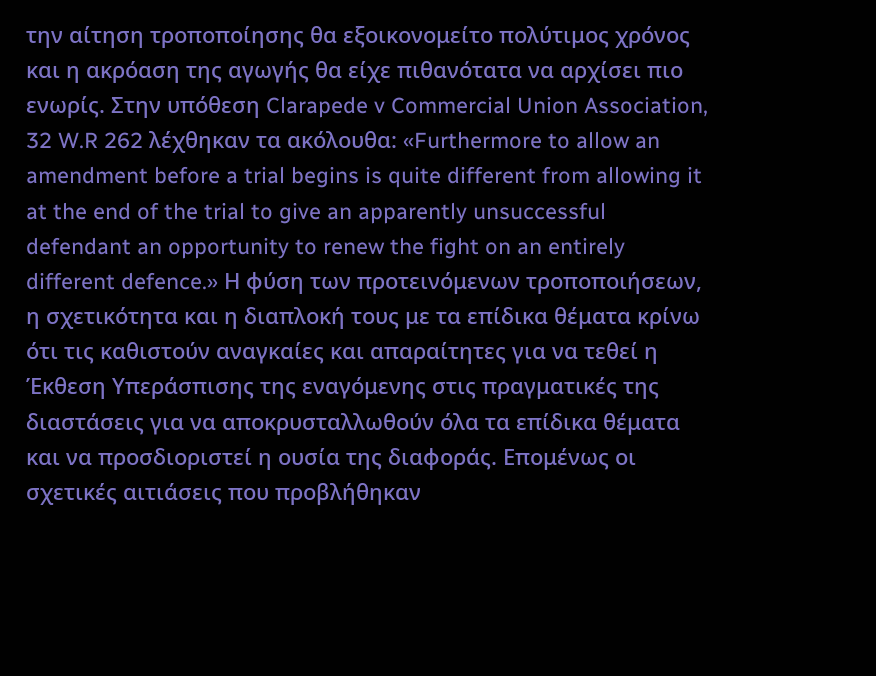την αίτηση τροποποίησης θα εξοικονομείτο πολύτιμος χρόνος και η ακρόαση της αγωγής θα είχε πιθανότατα να αρχίσει πιο ενωρίς. Στην υπόθεση Clarapede v Commercial Union Association, 32 W.R 262 λέχθηκαν τα ακόλουθα: «Furthermore to allow an amendment before a trial begins is quite different from allowing it at the end of the trial to give an apparently unsuccessful defendant an opportunity to renew the fight on an entirely different defence.» Η φύση των προτεινόμενων τροποποιήσεων, η σχετικότητα και η διαπλοκή τους με τα επίδικα θέματα κρίνω ότι τις καθιστούν αναγκαίες και απαραίτητες για να τεθεί η Έκθεση Υπεράσπισης της εναγόμενης στις πραγματικές της διαστάσεις για να αποκρυσταλλωθούν όλα τα επίδικα θέματα και να προσδιοριστεί η ουσία της διαφοράς. Επομένως οι σχετικές αιτιάσεις που προβλήθηκαν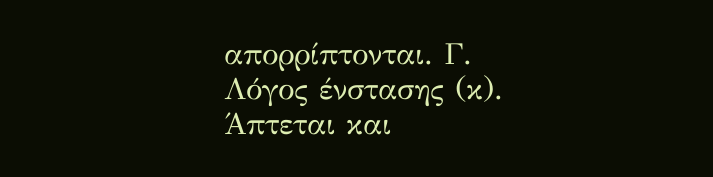απορρίπτονται. Γ. Λόγος ένστασης (κ). Άπτεται και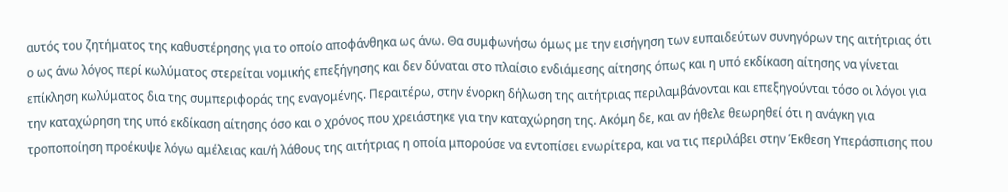αυτός του ζητήματος της καθυστέρησης για το οποίο αποφάνθηκα ως άνω. Θα συμφωνήσω όμως με την εισήγηση των ευπαιδεύτων συνηγόρων της αιτήτριας ότι ο ως άνω λόγος περί κωλύματος στερείται νομικής επεξήγησης και δεν δύναται στο πλαίσιο ενδιάμεσης αίτησης όπως και η υπό εκδίκαση αίτησης να γίνεται επίκληση κωλύματος δια της συμπεριφοράς της εναγομένης. Περαιτέρω, στην ένορκη δήλωση της αιτήτριας περιλαμβάνονται και επεξηγούνται τόσο οι λόγοι για την καταχώρηση της υπό εκδίκαση αίτησης όσο και ο χρόνος που χρειάστηκε για την καταχώρηση της. Ακόμη δε, και αν ήθελε θεωρηθεί ότι η ανάγκη για τροποποίηση προέκυψε λόγω αμέλειας και/ή λάθους της αιτήτριας η οποία μπορούσε να εντοπίσει ενωρίτερα, και να τις περιλάβει στην Έκθεση Υπεράσπισης που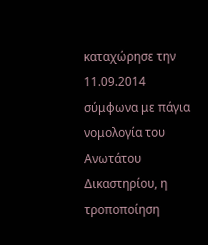καταχώρησε την 11.09.2014 σύμφωνα με πάγια νομολογία του Ανωτάτου Δικαστηρίου, η τροποποίηση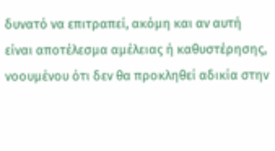δυνατό να επιτραπεί, ακόμη και αν αυτή είναι αποτέλεσμα αμέλειας ή καθυστέρησης, νοουμένου ότι δεν θα προκληθεί αδικία στην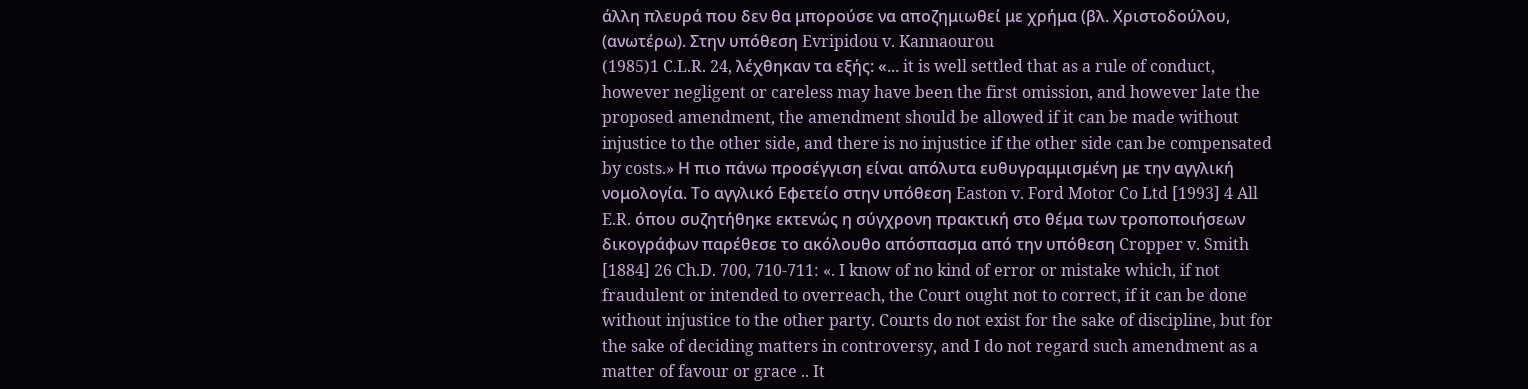άλλη πλευρά που δεν θα μπορούσε να αποζημιωθεί με χρήμα (βλ. Χριστοδούλου, (ανωτέρω). Στην υπόθεση Evripidou v. Kannaourou
(1985)1 C.L.R. 24, λέχθηκαν τα εξής: «... it is well settled that as a rule of conduct, however negligent or careless may have been the first omission, and however late the proposed amendment, the amendment should be allowed if it can be made without injustice to the other side, and there is no injustice if the other side can be compensated by costs.» Η πιο πάνω προσέγγιση είναι απόλυτα ευθυγραμμισμένη με την αγγλική νομολογία. Το αγγλικό Εφετείο στην υπόθεση Easton v. Ford Motor Co Ltd [1993] 4 All E.R. όπου συζητήθηκε εκτενώς η σύγχρονη πρακτική στο θέμα των τροποποιήσεων δικογράφων παρέθεσε το ακόλουθο απόσπασμα από την υπόθεση Cropper v. Smith [1884] 26 Ch.D. 700, 710-711: «. I know of no kind of error or mistake which, if not fraudulent or intended to overreach, the Court ought not to correct, if it can be done without injustice to the other party. Courts do not exist for the sake of discipline, but for the sake of deciding matters in controversy, and I do not regard such amendment as a matter of favour or grace .. It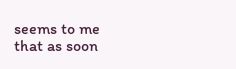seems to me that as soon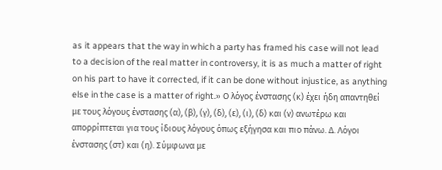as it appears that the way in which a party has framed his case will not lead to a decision of the real matter in controversy, it is as much a matter of right on his part to have it corrected, if it can be done without injustice, as anything else in the case is a matter of right.» Ο λόγος ένστασης (κ) έχει ήδη απαντηθεί με τους λόγους ένστασης (α), (β), (γ), (δ), (ε), (ι), (δ) και (ν) ανωτέρω και απορρίπτεται για τους ίδιους λόγους όπως εξήγησα και πιο πάνω. Δ. Λόγοι ένστασης (στ) και (η). Σύμφωνα με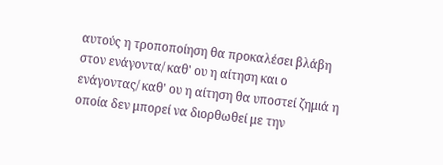αυτούς η τροποποίηση θα προκαλέσει βλάβη στον ενάγοντα/ καθ' ου η αίτηση και ο ενάγοντας/ καθ' ου η αίτηση θα υποστεί ζημιά η οποία δεν μπορεί να διορθωθεί με την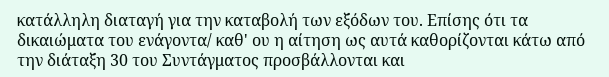κατάλληλη διαταγή για την καταβολή των εξόδων του. Επίσης ότι τα δικαιώματα του ενάγοντα/ καθ' ου η αίτηση ως αυτά καθορίζονται κάτω από την διάταξη 30 του Συντάγματος προσβάλλονται και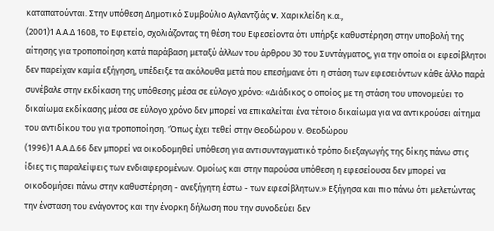καταπατούνται. Στην υπόθεση Δημοτικό Συμβούλιο Αγλαντζιάς v. Χαρικλείδη κ.α.,
(2001)1 Α.Α.Δ 1608, το Εφετείο, σχολιάζοντας τη θέση του Εφεσείοντα ότι υπήρξε καθυστέρηση στην υποβολή της αίτησης για τροποποίηση κατά παράβαση μεταξύ άλλων του άρθρου 30 του Συντάγματος, για την οποία οι εφεσίβλητοι δεν παρείχαν καμία εξήγηση, υπέδειξε τα ακόλουθα μετά που επεσήμανε ότι η στάση των εφεσειόντων κάθε άλλο παρά συνέβαλε στην εκδίκαση της υπόθεσης μέσα σε εύλογο χρόνο: «Διάδικος ο οποίος με τη στάση του υπονομεύει το δικαίωμα εκδίκασης μέσα σε εύλογο χρόνο δεν μπορεί να επικαλείται ένα τέτοιο δικαίωμα για να αντικρούσει αίτημα του αντιδίκου του για τροποποίηση. 'Όπως έχει τεθεί στην Θεοδώρου ν. Θεοδώρου
(1996)1 Α.Α.Δ.66 δεν μπορεί να οικοδομηθεί υπόθεση για αντισυνταγματικό τρόπο διεξαγωγής της δίκης πάνω στις ίδιες τις παραλείψεις των ενδιαφερομένων. Ομοίως και στην παρούσα υπόθεση η εφεσείουσα δεν μπορεί να οικοδομήσει πάνω στην καθυστέρηση - ανεξήγητη έστω - των εφεσίβλητων.» Εξήγησα και πιο πάνω ότι μελετώντας την ένσταση του ενάγοντος και την ένορκη δήλωση που την συνοδεύει δεν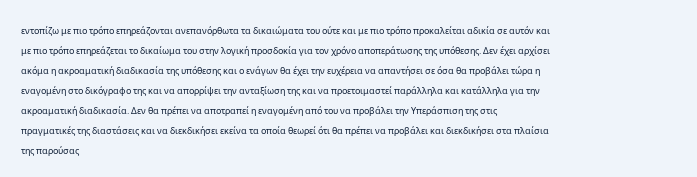εντοπίζω με πιο τρόπο επηρεάζονται ανεπανόρθωτα τα δικαιώματα του ούτε και με πιο τρόπο προκαλείται αδικία σε αυτόν και με πιο τρόπο επηρεάζεται το δικαίωμα του στην λογική προσδοκία για τον χρόνο αποπεράτωσης της υπόθεσης. Δεν έχει αρχίσει ακόμα η ακροαματική διαδικασία της υπόθεσης και ο ενάγων θα έχει την ευχέρεια να απαντήσει σε όσα θα προβάλει τώρα η εναγομένη στο δικόγραφο της και να απορρίψει την ανταξίωση της και να προετοιμαστεί παράλληλα και κατάλληλα για την ακροαματική διαδικασία. Δεν θα πρέπει να αποτραπεί η εναγομένη από του να προβάλει την Υπεράσπιση της στις πραγματικές της διαστάσεις και να διεκδικήσει εκείνα τα οποία θεωρεί ότι θα πρέπει να προβάλει και διεκδικήσει στα πλαίσια της παρούσας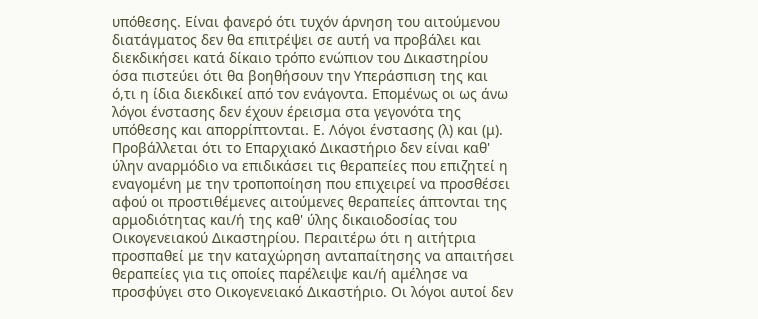υπόθεσης. Είναι φανερό ότι τυχόν άρνηση του αιτούμενου διατάγματος δεν θα επιτρέψει σε αυτή να προβάλει και διεκδικήσει κατά δίκαιο τρόπο ενώπιον του Δικαστηρίου όσα πιστεύει ότι θα βοηθήσουν την Υπεράσπιση της και ό,τι η ίδια διεκδικεί από τον ενάγοντα. Επομένως οι ως άνω λόγοι ένστασης δεν έχουν έρεισμα στα γεγονότα της υπόθεσης και απορρίπτονται. Ε. Λόγοι ένστασης (λ) και (μ). Προβάλλεται ότι το Επαρχιακό Δικαστήριο δεν είναι καθ' ύλην αναρμόδιο να επιδικάσει τις θεραπείες που επιζητεί η εναγομένη με την τροποποίηση που επιχειρεί να προσθέσει αφού οι προστιθέμενες αιτούμενες θεραπείες άπτονται της αρμοδιότητας και/ή της καθ' ύλης δικαιοδοσίας του Οικογενειακού Δικαστηρίου. Περαιτέρω ότι η αιτήτρια προσπαθεί με την καταχώρηση ανταπαίτησης να απαιτήσει θεραπείες για τις οποίες παρέλειψε και/ή αμέλησε να προσφύγει στο Οικογενειακό Δικαστήριο. Οι λόγοι αυτοί δεν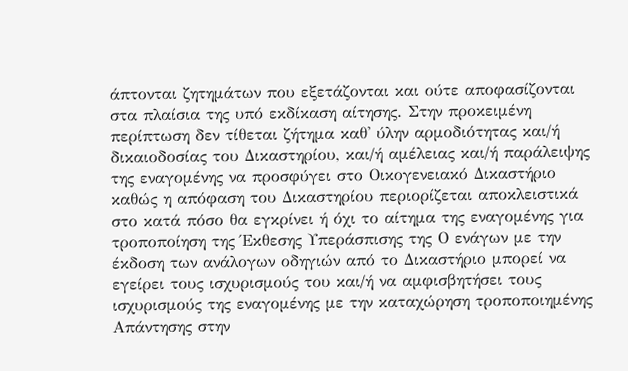άπτονται ζητημάτων που εξετάζονται και ούτε αποφασίζονται στα πλαίσια της υπό εκδίκαση αίτησης. Στην προκειμένη περίπτωση δεν τίθεται ζήτημα καθ' ύλην αρμοδιότητας και/ή δικαιοδοσίας του Δικαστηρίου, και/ή αμέλειας και/ή παράλειψης της εναγομένης να προσφύγει στο Οικογενειακό Δικαστήριο καθώς η απόφαση του Δικαστηρίου περιορίζεται αποκλειστικά στο κατά πόσο θα εγκρίνει ή όχι το αίτημα της εναγομένης για τροποποίηση της Έκθεσης Υπεράσπισης της Ο ενάγων με την έκδοση των ανάλογων οδηγιών από το Δικαστήριο μπορεί να εγείρει τους ισχυρισμούς του και/ή να αμφισβητήσει τους ισχυρισμούς της εναγομένης με την καταχώρηση τροποποιημένης Απάντησης στην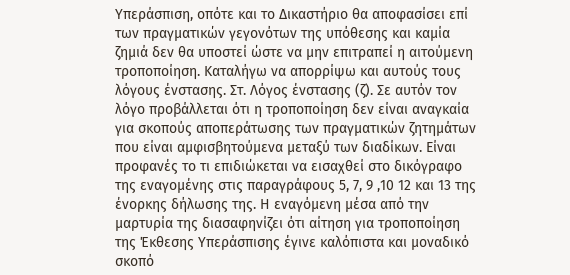Υπεράσπιση, οπότε και το Δικαστήριο θα αποφασίσει επί των πραγματικών γεγονότων της υπόθεσης και καμία ζημιά δεν θα υποστεί ώστε να μην επιτραπεί η αιτούμενη τροποποίηση. Καταλήγω να απορρίψω και αυτούς τους λόγους ένστασης. Στ. Λόγος ένστασης (ζ). Σε αυτόν τον λόγο προβάλλεται ότι η τροποποίηση δεν είναι αναγκαία για σκοπούς αποπεράτωσης των πραγματικών ζητημάτων που είναι αμφισβητούμενα μεταξύ των διαδίκων. Είναι προφανές το τι επιδιώκεται να εισαχθεί στο δικόγραφο της εναγομένης στις παραγράφους 5, 7, 9 ,10 12 και 13 της ένορκης δήλωσης της. Η εναγόμενη μέσα από την μαρτυρία της διασαφηνίζει ότι αίτηση για τροποποίηση της Έκθεσης Υπεράσπισης έγινε καλόπιστα και μοναδικό σκοπό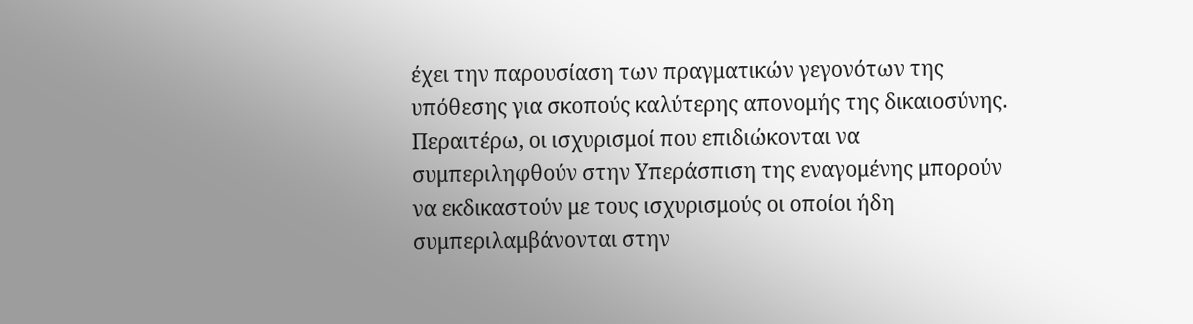έχει την παρουσίαση των πραγματικών γεγονότων της υπόθεσης για σκοπούς καλύτερης απονομής της δικαιοσύνης. Περαιτέρω, οι ισχυρισμοί που επιδιώκονται να συμπεριληφθούν στην Υπεράσπιση της εναγομένης μπορούν να εκδικαστούν με τους ισχυρισμούς οι οποίοι ήδη συμπεριλαμβάνονται στην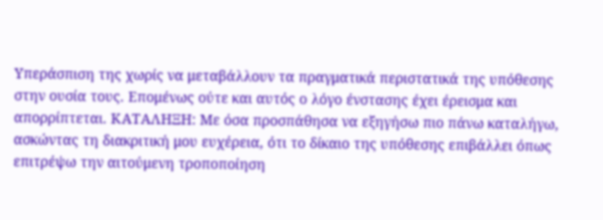Υπεράσπιση της χωρίς να μεταβάλλουν τα πραγματικά περιστατικά της υπόθεσης στην ουσία τους. Επομένως ούτε και αυτός ο λόγο ένστασης έχει έρεισμα και απορρίπτεται. ΚΑΤΑΛΗΞΗ: Με όσα προσπάθησα να εξηγήσω πιο πάνω καταλήγω, ασκώντας τη διακριτική μου ευχέρεια, ότι το δίκαιο της υπόθεσης επιβάλλει όπως επιτρέψω την αιτούμενη τροποποίηση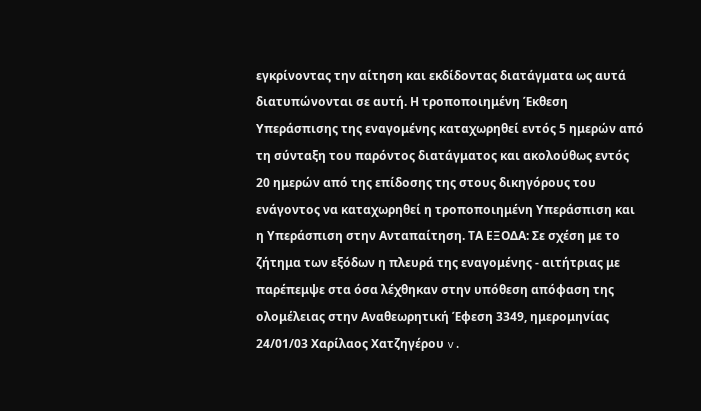εγκρίνοντας την αίτηση και εκδίδοντας διατάγματα ως αυτά διατυπώνονται σε αυτή. Η τροποποιημένη Έκθεση Υπεράσπισης της εναγομένης καταχωρηθεί εντός 5 ημερών από τη σύνταξη του παρόντος διατάγματος και ακολούθως εντός 20 ημερών από της επίδοσης της στους δικηγόρους του ενάγοντος να καταχωρηθεί η τροποποιημένη Υπεράσπιση και η Υπεράσπιση στην Ανταπαίτηση. ΤΑ ΕΞΟΔΑ: Σε σχέση με το ζήτημα των εξόδων η πλευρά της εναγομένης - αιτήτριας με παρέπεμψε στα όσα λέχθηκαν στην υπόθεση απόφαση της ολομέλειας στην Αναθεωρητική Έφεση 3349, ημερομηνίας 24/01/03 Χαρίλαος Χατζηγέρου v.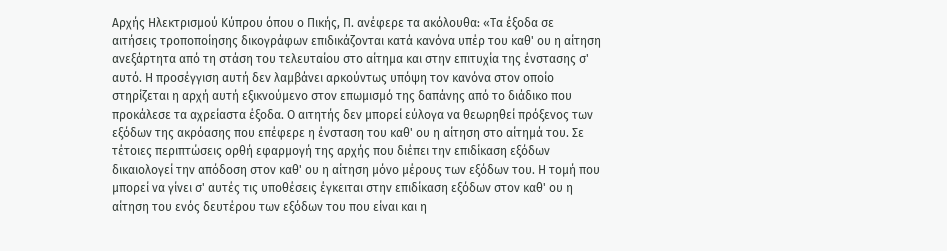Αρχής Ηλεκτρισμού Κύπρου όπου ο Πικής, Π. ανέφερε τα ακόλουθα: «Τα έξοδα σε αιτήσεις τροποποίησης δικογράφων επιδικάζονται κατά κανόνα υπέρ του καθ' ου η αίτηση ανεξάρτητα από τη στάση του τελευταίου στο αίτημα και στην επιτυχία της ένστασης σ' αυτό. Η προσέγγιση αυτή δεν λαμβάνει αρκούντως υπόψη τον κανόνα στον οποίο στηρίζεται η αρχή αυτή εξικνούμενο στον επωμισμό της δαπάνης από το διάδικο που προκάλεσε τα αχρείαστα έξοδα. Ο αιτητής δεν μπορεί εύλογα να θεωρηθεί πρόξενος των εξόδων της ακρόασης που επέφερε η ένσταση του καθ' ου η αίτηση στο αίτημά του. Σε τέτοιες περιπτώσεις ορθή εφαρμογή της αρχής που διέπει την επιδίκαση εξόδων δικαιολογεί την απόδοση στον καθ' ου η αίτηση μόνο μέρους των εξόδων του. Η τομή που μπορεί να γίνει σ' αυτές τις υποθέσεις έγκειται στην επιδίκαση εξόδων στον καθ' ου η αίτηση του ενός δευτέρου των εξόδων του που είναι και η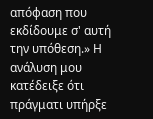απόφαση που εκδίδουμε σ' αυτή την υπόθεση.» Η ανάλυση μου κατέδειξε ότι πράγματι υπήρξε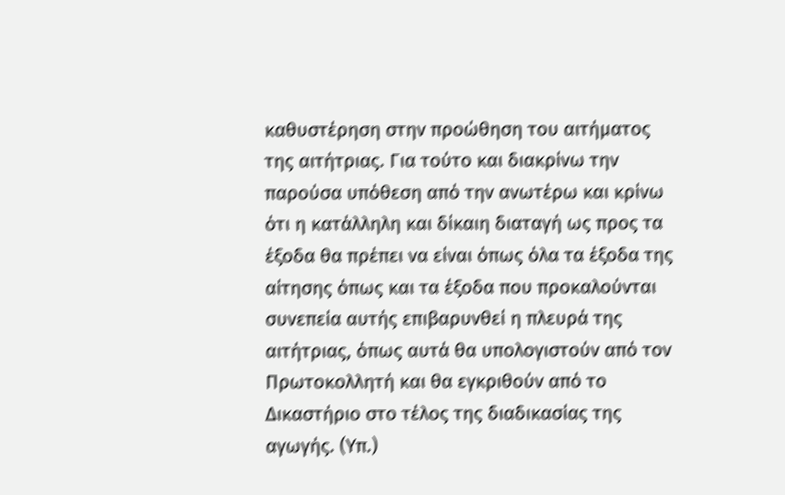καθυστέρηση στην προώθηση του αιτήματος της αιτήτριας. Για τούτο και διακρίνω την παρούσα υπόθεση από την ανωτέρω και κρίνω ότι η κατάλληλη και δίκαιη διαταγή ως προς τα έξοδα θα πρέπει να είναι όπως όλα τα έξοδα της αίτησης όπως και τα έξοδα που προκαλούνται συνεπεία αυτής επιβαρυνθεί η πλευρά της αιτήτριας, όπως αυτά θα υπολογιστούν από τον Πρωτοκολλητή και θα εγκριθούν από το Δικαστήριο στο τέλος της διαδικασίας της αγωγής. (Υπ.)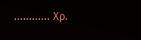............ Χρ.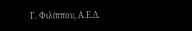Γ. Φιλίππου, Α.Ε.Δ.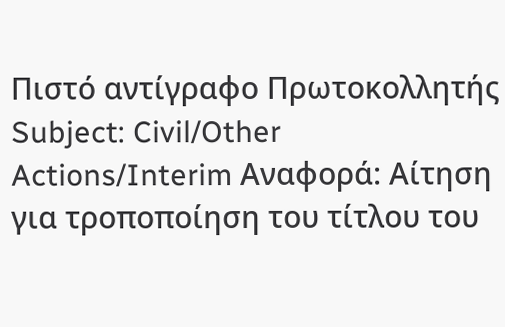Πιστό αντίγραφο Πρωτοκολλητής Subject: Civil/Other Actions/Interim Αναφορά: Αίτηση για τροποποίηση του τίτλου του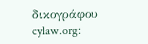δικογράφου cylaw.org: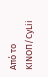Από το ΚΙΝOΠ/CyLii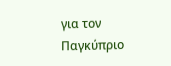για τον Παγκύπριο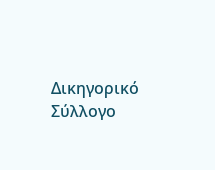Δικηγορικό Σύλλογο